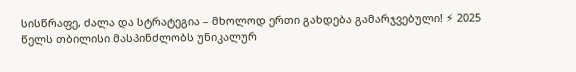სისწრაფე, ძალა და სტრატეგია – მხოლოდ ერთი გახდება გამარჯვებული! ⚡ 2025 წელს თბილისი მასპინძლობს უნიკალურ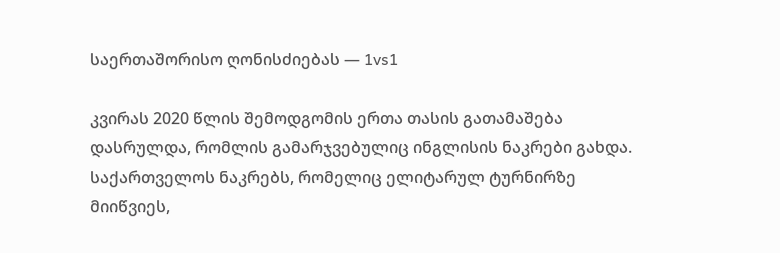საერთაშორისო ღონისძიებას — 1vs1

კვირას 2020 წლის შემოდგომის ერთა თასის გათამაშება დასრულდა, რომლის გამარჯვებულიც ინგლისის ნაკრები გახდა.
საქართველოს ნაკრებს, რომელიც ელიტარულ ტურნირზე მიიწვიეს,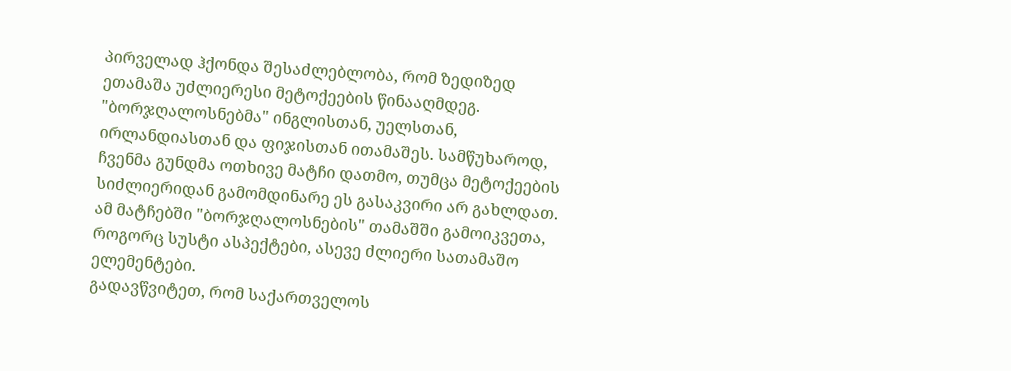პირველად ჰქონდა შესაძლებლობა, რომ ზედიზედ ეთამაშა უძლიერესი მეტოქეების წინააღმდეგ. "ბორჯღალოსნებმა" ინგლისთან, უელსთან, ირლანდიასთან და ფიჯისთან ითამაშეს. სამწუხაროდ, ჩვენმა გუნდმა ოთხივე მატჩი დათმო, თუმცა მეტოქეების სიძლიერიდან გამომდინარე ეს გასაკვირი არ გახლდათ. ამ მატჩებში "ბორჯღალოსნების" თამაშში გამოიკვეთა, როგორც სუსტი ასპექტები, ასევე ძლიერი სათამაშო ელემენტები.
გადავწვიტეთ, რომ საქართველოს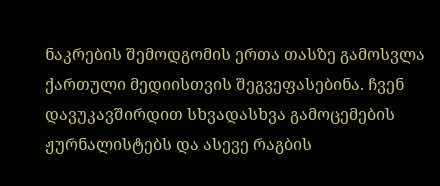ნაკრების შემოდგომის ერთა თასზე გამოსვლა ქართული მედიისთვის შეგვეფასებინა. ჩვენ დავუკავშირდით სხვადასხვა გამოცემების ჟურნალისტებს და ასევე რაგბის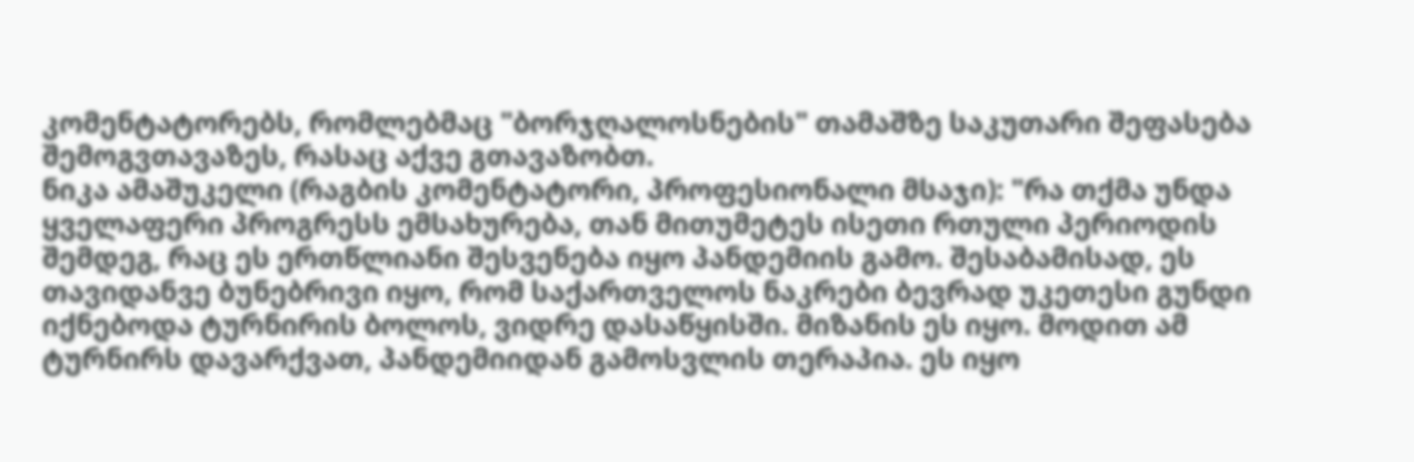კომენტატორებს, რომლებმაც "ბორჯღალოსნების" თამაშზე საკუთარი შეფასება შემოგვთავაზეს, რასაც აქვე გთავაზობთ.
ნიკა ამაშუკელი (რაგბის კომენტატორი, პროფესიონალი მსაჯი): "რა თქმა უნდა ყველაფერი პროგრესს ემსახურება, თან მითუმეტეს ისეთი რთული პერიოდის შემდეგ, რაც ეს ერთწლიანი შესვენება იყო პანდემიის გამო. შესაბამისად, ეს თავიდანვე ბუნებრივი იყო, რომ საქართველოს ნაკრები ბევრად უკეთესი გუნდი იქნებოდა ტურნირის ბოლოს, ვიდრე დასაწყისში. მიზანის ეს იყო. მოდით ამ ტურნირს დავარქვათ, პანდემიიდან გამოსვლის თერაპია. ეს იყო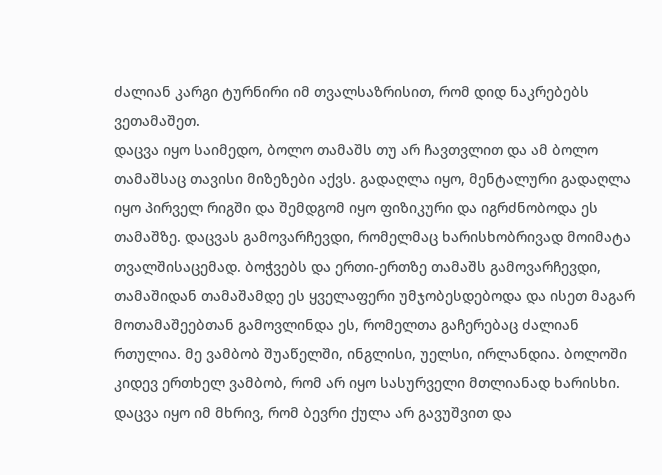ძალიან კარგი ტურნირი იმ თვალსაზრისით, რომ დიდ ნაკრებებს ვეთამაშეთ.
დაცვა იყო საიმედო, ბოლო თამაშს თუ არ ჩავთვლით და ამ ბოლო თამაშსაც თავისი მიზეზები აქვს. გადაღლა იყო, მენტალური გადაღლა იყო პირველ რიგში და შემდგომ იყო ფიზიკური და იგრძნობოდა ეს თამაშზე. დაცვას გამოვარჩევდი, რომელმაც ხარისხობრივად მოიმატა თვალშისაცემად. ბოჭვებს და ერთი-ერთზე თამაშს გამოვარჩევდი, თამაშიდან თამაშამდე ეს ყველაფერი უმჯობესდებოდა და ისეთ მაგარ მოთამაშეებთან გამოვლინდა ეს, რომელთა გაჩერებაც ძალიან რთულია. მე ვამბობ შუაწელში, ინგლისი, უელსი, ირლანდია. ბოლოში კიდევ ერთხელ ვამბობ, რომ არ იყო სასურველი მთლიანად ხარისხი. დაცვა იყო იმ მხრივ, რომ ბევრი ქულა არ გავუშვით და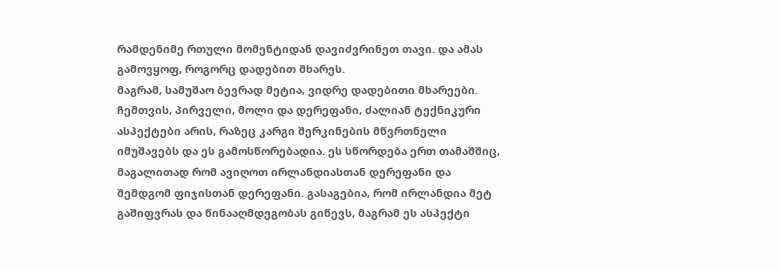რამდენიმე რთული მომენტიდან დავიძვრინეთ თავი. და ამას გამოვყოფ, როგორც დადებით მხარეს.
მაგრამ, სამუშაო ბევრად მეტია, ვიდრე დადებითი მხარეები. ჩემთვის, პირველი, მოლი და დერეფანი, ძალიან ტექნიკური ასპექტები არის, რაზეც კარგი შერკინების მწვრთნელი იმუშავებს და ეს გამოსწორებადია. ეს სწორდება ერთ თამაშშიც, მაგალითად რომ ავიღოთ ირლანდიასთან დერეფანი და შემდგომ ფიჯისთან დერეფანი. გასაგებია, რომ ირლანდია მეტ გაშიფვრას და წინააღმდეგობას გიწევს, მაგრამ ეს ასპექტი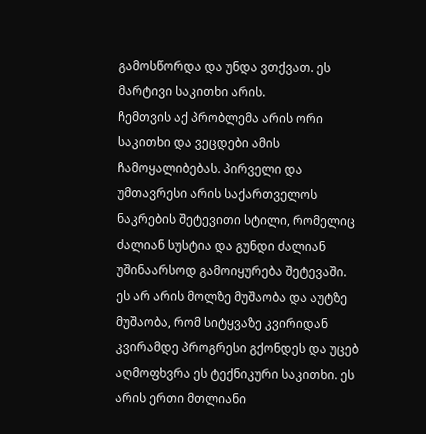გამოსწორდა და უნდა ვთქვათ. ეს მარტივი საკითხი არის.
ჩემთვის აქ პრობლემა არის ორი საკითხი და ვეცდები ამის ჩამოყალიბებას. პირველი და უმთავრესი არის საქართველოს ნაკრების შეტევითი სტილი, რომელიც ძალიან სუსტია და გუნდი ძალიან უშინაარსოდ გამოიყურება შეტევაში. ეს არ არის მოლზე მუშაობა და აუტზე მუშაობა, რომ სიტყვაზე კვირიდან კვირამდე პროგრესი გქონდეს და უცებ აღმოფხვრა ეს ტექნიკური საკითხი. ეს არის ერთი მთლიანი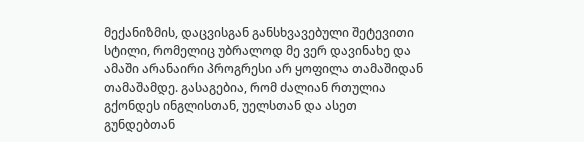მექანიზმის, დაცვისგან განსხვავებული შეტევითი სტილი, რომელიც უბრალოდ მე ვერ დავინახე და ამაში არანაირი პროგრესი არ ყოფილა თამაშიდან თამაშამდე. გასაგებია, რომ ძალიან რთულია გქონდეს ინგლისთან, უელსთან და ასეთ გუნდებთან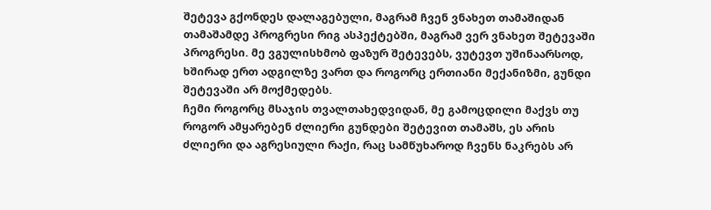შეტევა გქონდეს დალაგებული, მაგრამ ჩვენ ვნახეთ თამაშიდან თამაშამდე პროგრესი რიგ ასპექტებში, მაგრამ ვერ ვნახეთ შეტევაში პროგრესი. მე ვგულისხმობ ფაზურ შეტევებს, ვუტევთ უშინაარსოდ, ხშირად ერთ ადგილზე ვართ და როგორც ერთიანი მექანიზმი, გუნდი შეტევაში არ მოქმედებს.
ჩემი როგორც მსაჯის თვალთახედვიდან, მე გამოცდილი მაქვს თუ როგორ ამყარებენ ძლიერი გუნდები შეტევით თამაშს, ეს არის ძლიერი და აგრესიული რაქი, რაც სამწუხაროდ ჩვენს ნაკრებს არ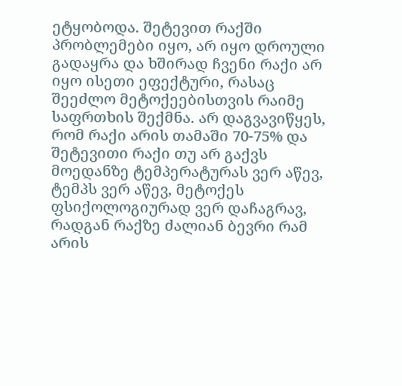ეტყობოდა. შეტევით რაქში პრობლემები იყო, არ იყო დროული გადაყრა და ხშირად ჩვენი რაქი არ იყო ისეთი ეფექტური, რასაც შეეძლო მეტოქეებისთვის რაიმე საფრთხის შექმნა. არ დაგვავიწყეს, რომ რაქი არის თამაში 70-75% და შეტევითი რაქი თუ არ გაქვს მოედანზე ტემპერატურას ვერ აწევ, ტემპს ვერ აწევ, მეტოქეს ფსიქოლოგიურად ვერ დაჩაგრავ, რადგან რაქზე ძალიან ბევრი რამ არის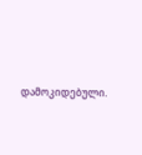დამოკიდებული.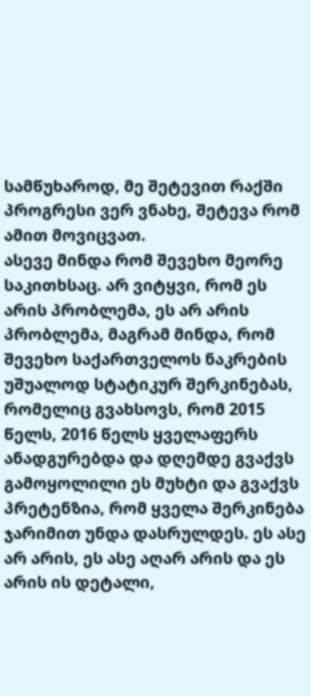სამწუხაროდ, მე შეტევით რაქში პროგრესი ვერ ვნახე, შეტევა რომ ამით მოვიცვათ.
ასევე მინდა რომ შევეხო მეორე საკითხსაც. არ ვიტყვი, რომ ეს არის პრობლემა, ეს არ არის პრობლემა, მაგრამ მინდა, რომ შევეხო საქართველოს ნაკრების უშუალოდ სტატიკურ შერკინებას, რომელიც გვახსოვს, რომ 2015 წელს, 2016 წელს ყველაფერს ანადგურებდა და დღემდე გვაქვს გამოყოლილი ეს მუხტი და გვაქვს პრეტენზია, რომ ყველა შერკინება ჯარიმით უნდა დასრულდეს. ეს ასე არ არის, ეს ასე აღარ არის და ეს არის ის დეტალი,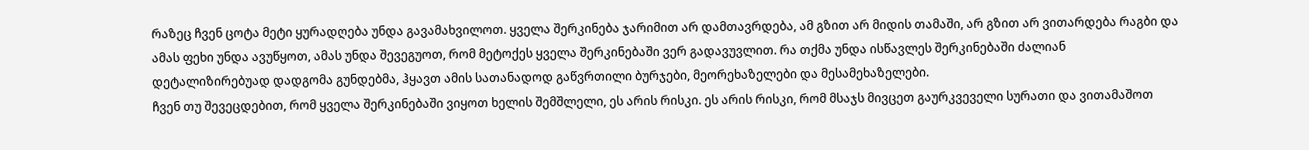რაზეც ჩვენ ცოტა მეტი ყურადღება უნდა გავამახვილოთ. ყველა შერკინება ჯარიმით არ დამთავრდება, ამ გზით არ მიდის თამაში, არ გზით არ ვითარდება რაგბი და ამას ფეხი უნდა ავუწყოთ, ამას უნდა შევეგუოთ, რომ მეტოქეს ყველა შერკინებაში ვერ გადავუვლით. რა თქმა უნდა ისწავლეს შერკინებაში ძალიან დეტალიზირებუად დადგომა გუნდებმა, ჰყავთ ამის სათანადოდ გაწვრთილი ბურჯები, მეორეხაზელები და მესამეხაზელები.
ჩვენ თუ შევეცდებით, რომ ყველა შერკინებაში ვიყოთ ხელის შემშლელი, ეს არის რისკი. ეს არის რისკი, რომ მსაჯს მივცეთ გაურკვეველი სურათი და ვითამაშოთ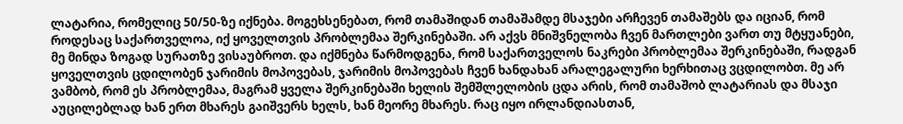ლატარია, რომელიც 50/50-ზე იქნება. მოგეხსენებათ, რომ თამაშიდან თამაშამდე მსაჯები არჩევენ თამაშებს და იციან, რომ როდესაც საქართველოა, იქ ყოველთვის პრობლემაა შერკინებაში. არ აქვს მნიშვნელობა ჩვენ მართლები ვართ თუ მტყუანები, მე მინდა ზოგად სურათზე ვისაუბროთ. და იქმნება წარმოდგენა, რომ საქართველოს ნაკრები პრობლემაა შერკინებაში, რადგან ყოველთვის ცდილობენ ჯარიმის მოპოვებას, ჯარიმის მოპოვებას ჩვენ ხანდახან არალეგალური ხერხითაც ვცდილობთ. მე არ ვამბობ, რომ ეს პრობლემაა, მაგრამ ყველა შერკინებაში ხელის შემშლელობის ცდა არის, რომ თამაშობ ლატარიას და მსაჯი აუცილებლად ხან ერთ მხარეს გაიშვერს ხელს, ხან მეორე მხარეს. რაც იყო ირლანდიასთან,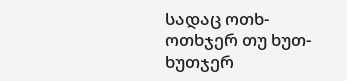სადაც ოთხ-ოთხჯერ თუ ხუთ-ხუთჯერ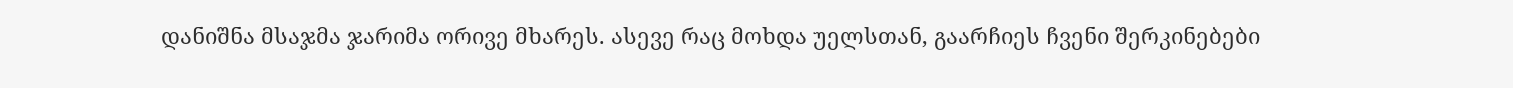დანიშნა მსაჯმა ჯარიმა ორივე მხარეს. ასევე რაც მოხდა უელსთან, გაარჩიეს ჩვენი შერკინებები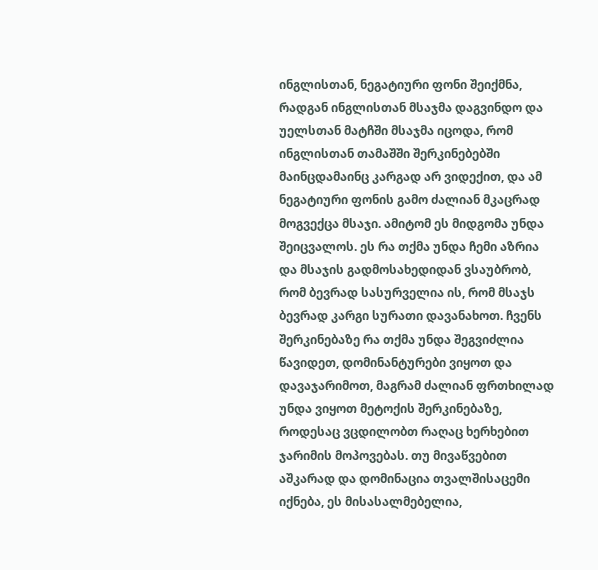ინგლისთან, ნეგატიური ფონი შეიქმნა, რადგან ინგლისთან მსაჯმა დაგვინდო და უელსთან მატჩში მსაჯმა იცოდა, რომ ინგლისთან თამაშში შერკინებებში მაინცდამაინც კარგად არ ვიდექით, და ამ ნეგატიური ფონის გამო ძალიან მკაცრად მოგვექცა მსაჯი. ამიტომ ეს მიდგომა უნდა შეიცვალოს. ეს რა თქმა უნდა ჩემი აზრია და მსაჯის გადმოსახედიდან ვსაუბრობ, რომ ბევრად სასურველია ის, რომ მსაჯს ბევრად კარგი სურათი დავანახოთ. ჩვენს შერკინებაზე რა თქმა უნდა შეგვიძლია წავიდეთ, დომინანტურები ვიყოთ და დავაჯარიმოთ, მაგრამ ძალიან ფრთხილად უნდა ვიყოთ მეტოქის შერკინებაზე, როდესაც ვცდილობთ რაღაც ხერხებით ჯარიმის მოპოვებას. თუ მივაწვებით აშკარად და დომინაცია თვალშისაცემი იქნება, ეს მისასალმებელია,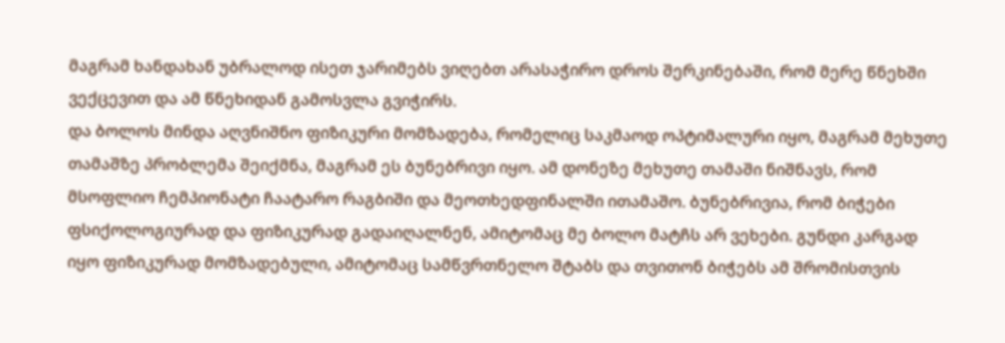მაგრამ ხანდახან უბრალოდ ისეთ ჯარიმებს ვიღებთ არასაჭირო დროს შერკინებაში, რომ მერე წნეხში ვექცევით და ამ წნეხიდან გამოსვლა გვიჭირს.
და ბოლოს მინდა აღვნიშნო ფიზიკური მომზადება, რომელიც საკმაოდ ოპტიმალური იყო, მაგრამ მეხუთე თამაშზე პრობლემა შეიქმნა, მაგრამ ეს ბუნებრივი იყო. ამ დონეზე მეხუთე თამაში ნიშნავს, რომ მსოფლიო ჩემპიონატი ჩაატარო რაგბიში და მეოთხედფინალში ითამაშო. ბუნებრივია, რომ ბიჭები ფსიქოლოგიურად და ფიზიკურად გადაიღალნენ, ამიტომაც მე ბოლო მატჩს არ ვეხები. გუნდი კარგად იყო ფიზიკურად მომზადებული, ამიტომაც სამწვრთნელო შტაბს და თვითონ ბიჭებს ამ შრომისთვის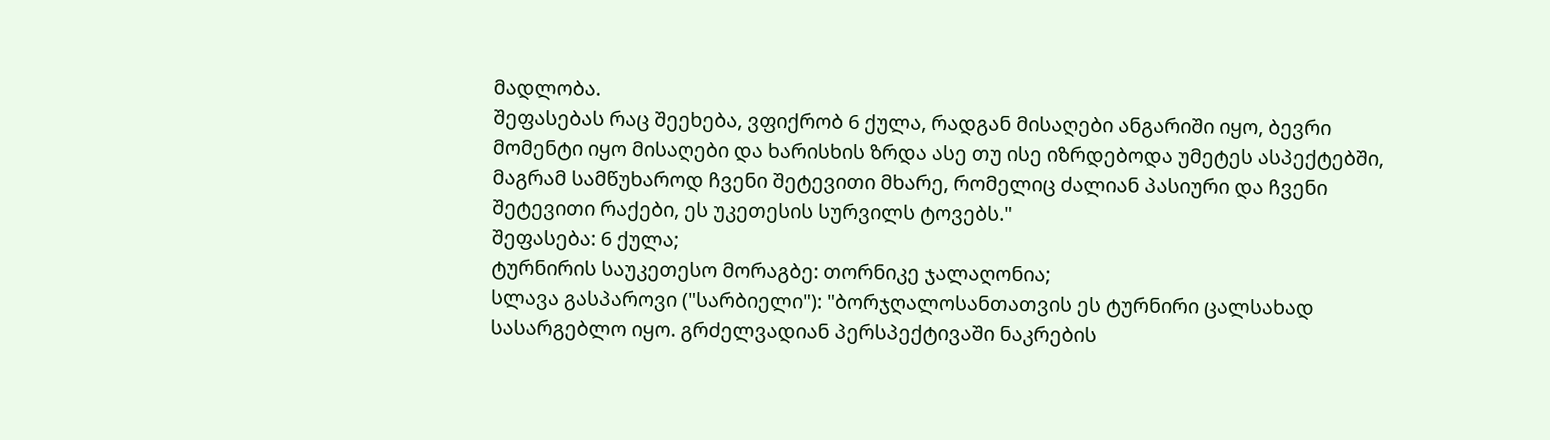მადლობა.
შეფასებას რაც შეეხება, ვფიქრობ 6 ქულა, რადგან მისაღები ანგარიში იყო, ბევრი მომენტი იყო მისაღები და ხარისხის ზრდა ასე თუ ისე იზრდებოდა უმეტეს ასპექტებში, მაგრამ სამწუხაროდ ჩვენი შეტევითი მხარე, რომელიც ძალიან პასიური და ჩვენი შეტევითი რაქები, ეს უკეთესის სურვილს ტოვებს."
შეფასება: 6 ქულა;
ტურნირის საუკეთესო მორაგბე: თორნიკე ჯალაღონია;
სლავა გასპაროვი ("სარბიელი"): "ბორჯღალოსანთათვის ეს ტურნირი ცალსახად სასარგებლო იყო. გრძელვადიან პერსპექტივაში ნაკრების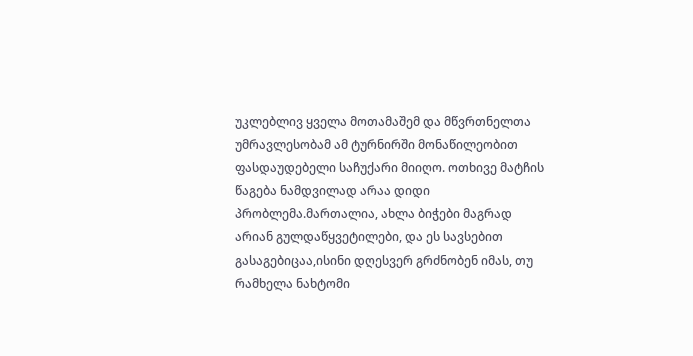უკლებლივ ყველა მოთამაშემ და მწვრთნელთა უმრავლესობამ ამ ტურნირში მონაწილეობით ფასდაუდებელი საჩუქარი მიიღო. ოთხივე მატჩის წაგება ნამდვილად არაა დიდი პრობლემა.მართალია, ახლა ბიჭები მაგრად არიან გულდაწყვეტილები, და ეს სავსებით გასაგებიცაა,ისინი დღესვერ გრძნობენ იმას, თუ რამხელა ნახტომი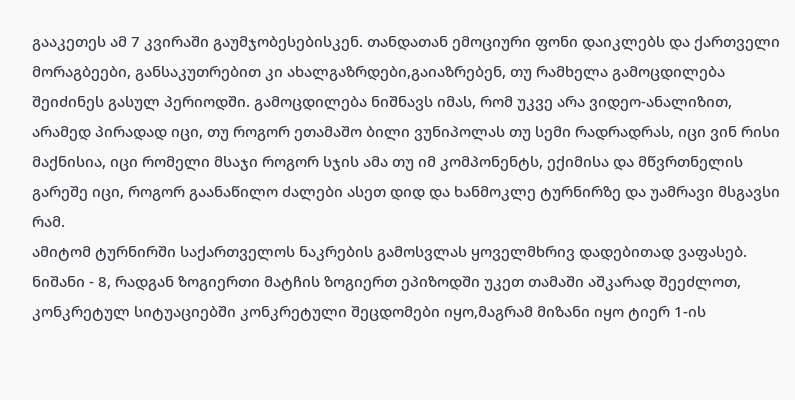გააკეთეს ამ 7 კვირაში გაუმჯობესებისკენ. თანდათან ემოციური ფონი დაიკლებს და ქართველი მორაგბეები, განსაკუთრებით კი ახალგაზრდები,გაიაზრებენ, თუ რამხელა გამოცდილება შეიძინეს გასულ პერიოდში. გამოცდილება ნიშნავს იმას, რომ უკვე არა ვიდეო-ანალიზით, არამედ პირადად იცი, თუ როგორ ეთამაშო ბილი ვუნიპოლას თუ სემი რადრადრას, იცი ვინ რისი მაქნისია, იცი რომელი მსაჯი როგორ სჯის ამა თუ იმ კომპონენტს, ექიმისა და მწვრთნელის გარეშე იცი, როგორ გაანაწილო ძალები ასეთ დიდ და ხანმოკლე ტურნირზე და უამრავი მსგავსი რამ.
ამიტომ ტურნირში საქართველოს ნაკრების გამოსვლას ყოველმხრივ დადებითად ვაფასებ. ნიშანი - 8, რადგან ზოგიერთი მატჩის ზოგიერთ ეპიზოდში უკეთ თამაში აშკარად შეეძლოთ, კონკრეტულ სიტუაციებში კონკრეტული შეცდომები იყო,მაგრამ მიზანი იყო ტიერ 1-ის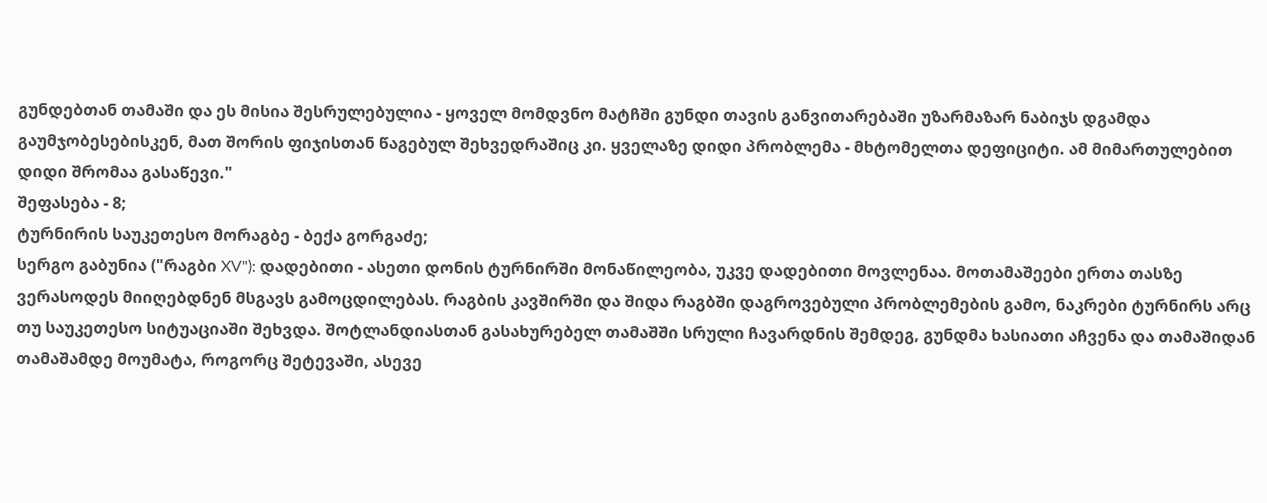გუნდებთან თამაში და ეს მისია შესრულებულია - ყოველ მომდვნო მატჩში გუნდი თავის განვითარებაში უზარმაზარ ნაბიჯს დგამდა გაუმჯობესებისკენ, მათ შორის ფიჯისთან წაგებულ შეხვედრაშიც კი. ყველაზე დიდი პრობლემა - მხტომელთა დეფიციტი. ამ მიმართულებით დიდი შრომაა გასაწევი."
შეფასება - 8;
ტურნირის საუკეთესო მორაგბე - ბექა გორგაძე;
სერგო გაბუნია ("რაგბი XV"): დადებითი - ასეთი დონის ტურნირში მონაწილეობა, უკვე დადებითი მოვლენაა. მოთამაშეები ერთა თასზე ვერასოდეს მიიღებდნენ მსგავს გამოცდილებას. რაგბის კავშირში და შიდა რაგბში დაგროვებული პრობლემების გამო, ნაკრები ტურნირს არც თუ საუკეთესო სიტუაციაში შეხვდა. შოტლანდიასთან გასახურებელ თამაშში სრული ჩავარდნის შემდეგ, გუნდმა ხასიათი აჩვენა და თამაშიდან თამაშამდე მოუმატა, როგორც შეტევაში, ასევე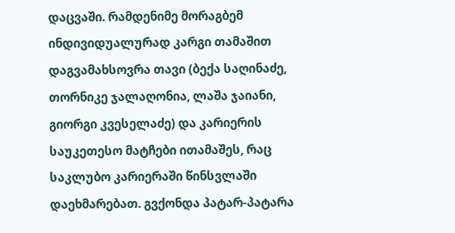დაცვაში. რამდენიმე მორაგბემ ინდივიდუალურად კარგი თამაშით დაგვამახსოვრა თავი (ბექა საღინაძე, თორნიკე ჯალაღონია, ლაშა ჯაიანი, გიორგი კვესელაძე) და კარიერის საუკეთესო მატჩები ითამაშეს, რაც საკლუბო კარიერაში წინსვლაში დაეხმარებათ. გვქონდა პატარ-პატარა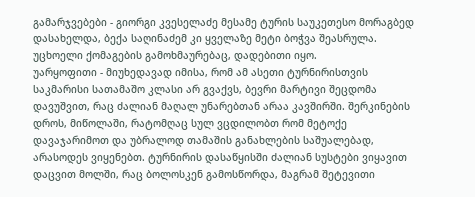გამარჯვებები - გიორგი კვესელაძე მესამე ტურის საუკეთესო მორაგბედ დასახელდა, ბექა საღინაძემ კი ყველაზე მეტი ბოჭვა შეასრულა. უცხოელი ქომაგების გამოხმაურებაც, დადებითი იყო.
უარყოფითი - მიუხედავად იმისა, რომ ამ ასეთი ტურნირისთვის საკმარისი სათამაშო კლასი არ გვაქვს, ბევრი მარტივი შეცდომა დავუშვით, რაც ძალიან მაღალ უნარებთან არაა კავშირში. შერკინების დროს, მიწოლაში, რატომღაც სულ ვცდილობთ რომ მეტოქე დავაჯარიმოთ და უბრალოდ თამაშის განახლების საშუალებად, არასოდეს ვიყენებთ. ტურნირის დასაწყისში ძალიან სუსტები ვიყავით დაცვით მოლში, რაც ბოლოსკენ გამოსწორდა, მაგრამ შეტევითი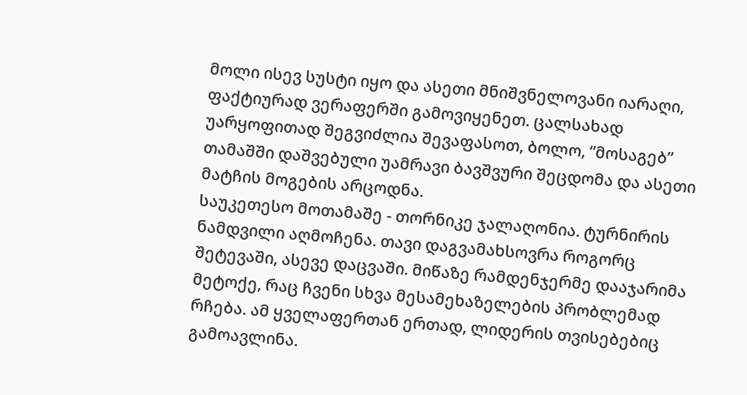მოლი ისევ სუსტი იყო და ასეთი მნიშვნელოვანი იარაღი, ფაქტიურად ვერაფერში გამოვიყენეთ. ცალსახად უარყოფითად შეგვიძლია შევაფასოთ, ბოლო, “მოსაგებ” თამაშში დაშვებული უამრავი ბავშვური შეცდომა და ასეთი მატჩის მოგების არცოდნა.
საუკეთესო მოთამაშე - თორნიკე ჯალაღონია. ტურნირის ნამდვილი აღმოჩენა. თავი დაგვამახსოვრა როგორც შეტევაში, ასევე დაცვაში. მიწაზე რამდენჯერმე დააჯარიმა მეტოქე, რაც ჩვენი სხვა მესამეხაზელების პრობლემად რჩება. ამ ყველაფერთან ერთად, ლიდერის თვისებებიც გამოავლინა.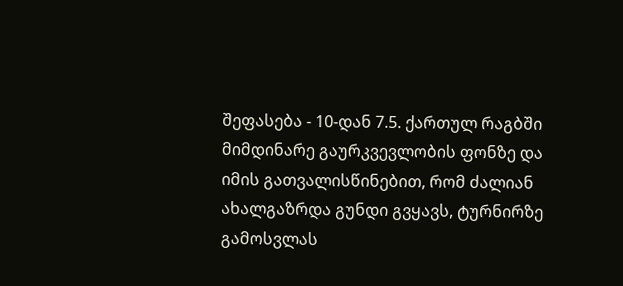შეფასება - 10-დან 7.5. ქართულ რაგბში მიმდინარე გაურკვევლობის ფონზე და იმის გათვალისწინებით, რომ ძალიან ახალგაზრდა გუნდი გვყავს, ტურნირზე გამოსვლას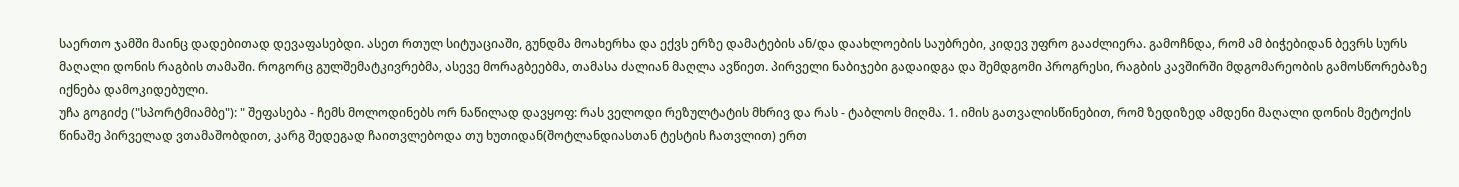საერთო ჯამში მაინც დადებითად დევაფასებდი. ასეთ რთულ სიტუაციაში, გუნდმა მოახერხა და ექვს ერზე დამატების ან/და დაახლოების საუბრები, კიდევ უფრო გააძლიერა. გამოჩნდა, რომ ამ ბიჭებიდან ბევრს სურს მაღალი დონის რაგბის თამაში. როგორც გულშემატკივრებმა, ასევე მორაგბეებმა, თამასა ძალიან მაღლა ავწიეთ. პირველი ნაბიჯები გადაიდგა და შემდგომი პროგრესი, რაგბის კავშირში მდგომარეობის გამოსწორებაზე იქნება დამოკიდებული.
უჩა გოგიძე ("სპორტმიამბე"): " შეფასება - ჩემს მოლოდინებს ორ ნაწილად დავყოფ: რას ველოდი რეზულტატის მხრივ და რას - ტაბლოს მიღმა. 1. იმის გათვალისწინებით, რომ ზედიზედ ამდენი მაღალი დონის მეტოქის წინაშე პირველად ვთამაშობდით, კარგ შედეგად ჩაითვლებოდა თუ ხუთიდან(შოტლანდიასთან ტესტის ჩათვლით) ერთ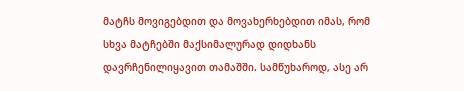მატჩს მოვიგებდით და მოვახერხებდით იმას, რომ სხვა მატჩებში მაქსიმალურად დიდხანს დავრჩენილიყავით თამაშში. სამწუხაროდ, ასე არ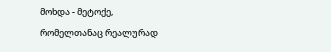მოხდა - მეტოქე, რომელთანაც რეალურად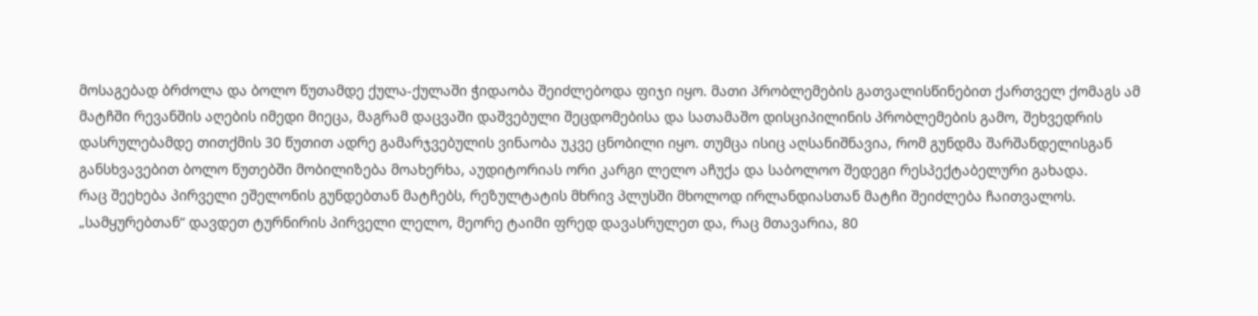მოსაგებად ბრძოლა და ბოლო წუთამდე ქულა-ქულაში ჭიდაობა შეიძლებოდა ფიჯი იყო. მათი პრობლემების გათვალისწინებით ქართველ ქომაგს ამ მატჩში რევანშის აღების იმედი მიეცა, მაგრამ დაცვაში დაშვებული შეცდომებისა და სათამაშო დისციპილინის პრობლემების გამო, შეხვედრის დასრულებამდე თითქმის 30 წუთით ადრე გამარჯვებულის ვინაობა უკვე ცნობილი იყო. თუმცა ისიც აღსანიშნავია, რომ გუნდმა შარშანდელისგან განსხვავებით ბოლო წუთებში მობილიზება მოახერხა, აუდიტორიას ორი კარგი ლელო აჩუქა და საბოლოო შედეგი რესპექტაბელური გახადა.
რაც შეეხება პირველი ეშელონის გუნდებთან მატჩებს, რეზულტატის მხრივ პლუსში მხოლოდ ირლანდიასთან მატჩი შეიძლება ჩაითვალოს. „სამყურებთან“ დავდეთ ტურნირის პირველი ლელო, მეორე ტაიმი ფრედ დავასრულეთ და, რაც მთავარია, 80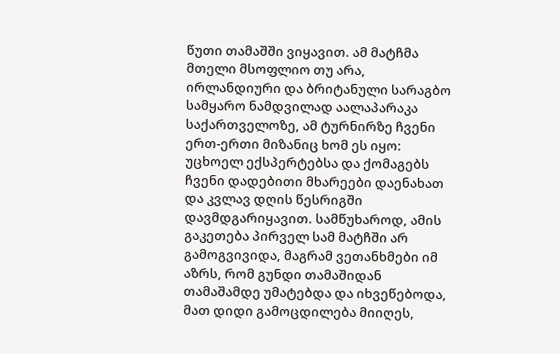წუთი თამაშში ვიყავით. ამ მატჩმა მთელი მსოფლიო თუ არა, ირლანდიური და ბრიტანული სარაგბო სამყარო ნამდვილად აალაპარაკა საქართველოზე, ამ ტურნირზე ჩვენი ერთ-ერთი მიზანიც ხომ ეს იყო: უცხოელ ექსპერტებსა და ქომაგებს ჩვენი დადებითი მხარეები დაენახათ და კვლავ დღის წესრიგში დავმდგარიყავით. სამწუხაროდ, ამის გაკეთება პირველ სამ მატჩში არ გამოგვივიდა, მაგრამ ვეთანხმები იმ აზრს, რომ გუნდი თამაშიდან თამაშამდე უმატებდა და იხვეწებოდა, მათ დიდი გამოცდილება მიიღეს,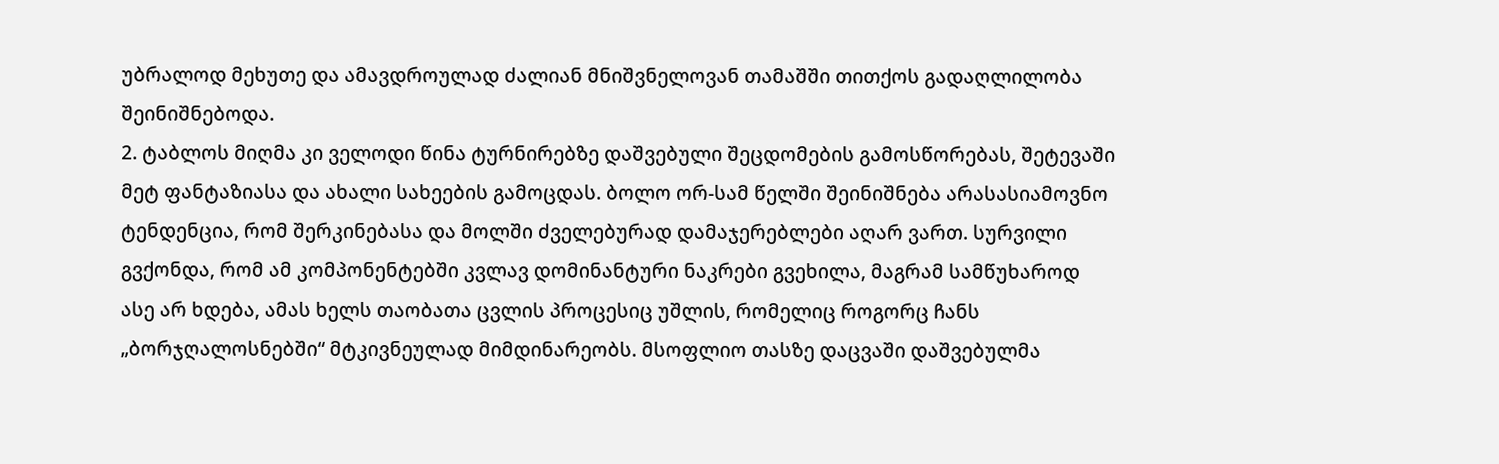უბრალოდ მეხუთე და ამავდროულად ძალიან მნიშვნელოვან თამაშში თითქოს გადაღლილობა შეინიშნებოდა.
2. ტაბლოს მიღმა კი ველოდი წინა ტურნირებზე დაშვებული შეცდომების გამოსწორებას, შეტევაში მეტ ფანტაზიასა და ახალი სახეების გამოცდას. ბოლო ორ-სამ წელში შეინიშნება არასასიამოვნო ტენდენცია, რომ შერკინებასა და მოლში ძველებურად დამაჯერებლები აღარ ვართ. სურვილი გვქონდა, რომ ამ კომპონენტებში კვლავ დომინანტური ნაკრები გვეხილა, მაგრამ სამწუხაროდ ასე არ ხდება, ამას ხელს თაობათა ცვლის პროცესიც უშლის, რომელიც როგორც ჩანს „ბორჯღალოსნებში“ მტკივნეულად მიმდინარეობს. მსოფლიო თასზე დაცვაში დაშვებულმა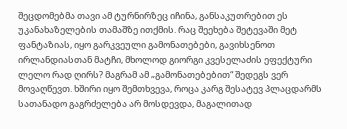შეცდომებმა თავი ამ ტურნირზეც იჩინა, განსაკუთრებით ეს უკანახაზელების თამაშზე ითქმის. რაც შეეხება შეტევაში მეტ ფანტაზიას, იყო გარკვეული გამონათებები, გავიხსენოთ ირლანდიასთან მატჩი, მხოლოდ გიორგი კვესელაძის ეფექტური ლელო რად ღირს? მაგრამ ამ „გამონათებებით“ შედეგს ვერ მოვაღწევთ. ხშირი იყო შემთხვევა, როცა კარგ შესატევ პლაცდარმს სათანადო გაგრძელება არ მოსდევდა, მაგალითად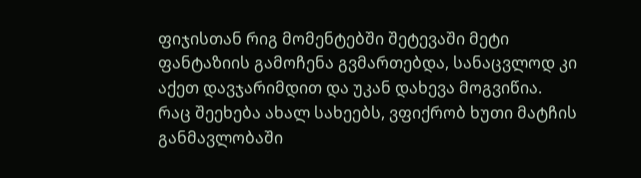ფიჯისთან რიგ მომენტებში შეტევაში მეტი ფანტაზიის გამოჩენა გვმართებდა, სანაცვლოდ კი აქეთ დავჯარიმდით და უკან დახევა მოგვიწია.
რაც შეეხება ახალ სახეებს, ვფიქრობ ხუთი მატჩის განმავლობაში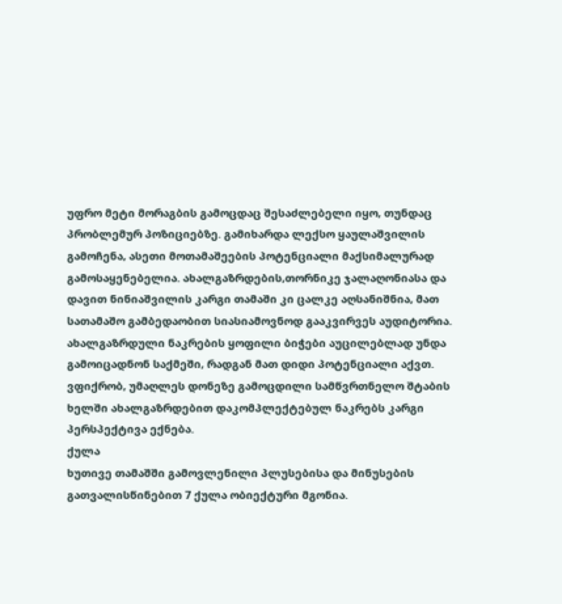უფრო მეტი მორაგბის გამოცდაც შესაძლებელი იყო, თუნდაც პრობლემურ პოზიციებზე. გამიხარდა ლექსო ყაულაშვილის გამოჩენა, ასეთი მოთამაშეების პოტენციალი მაქსიმალურად გამოსაყენებელია. ახალგაზრდების,თორნიკე ჯალაღონიასა და დავით ნინიაშვილის კარგი თამაში კი ცალკე აღსანიშნია, მათ სათამაშო გამბედაობით სიასიამოვნოდ გააკვირვეს აუდიტორია. ახალგაზრდული ნაკრების ყოფილი ბიჭები აუცილებლად უნდა გამოიცადნონ საქმეში, რადგან მათ დიდი პოტენციალი აქვთ. ვფიქრობ, უმაღლეს დონეზე გამოცდილი სამწვრთნელო შტაბის ხელში ახალგაზრდებით დაკომპლექტებულ ნაკრებს კარგი პერსპექტივა ექნება.
ქულა
ხუთივე თამაშში გამოვლენილი პლუსებისა და მინუსების გათვალისწინებით 7 ქულა ობიექტური მგონია.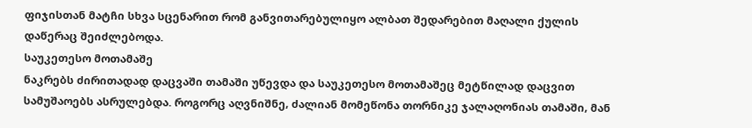ფიჯისთან მატჩი სხვა სცენარით რომ განვითარებულიყო ალბათ შედარებით მაღალი ქულის დაწერაც შეიძლებოდა.
საუკეთესო მოთამაშე
ნაკრებს ძირითადად დაცვაში თამაში უწევდა და საუკეთესო მოთამაშეც მეტწილად დაცვით სამუშაოებს ასრულებდა. როგორც აღვნიშნე, ძალიან მომეწონა თორნიკე ჯალაღონიას თამაში, მან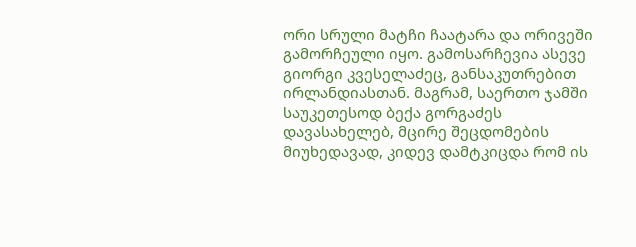ორი სრული მატჩი ჩაატარა და ორივეში გამორჩეული იყო. გამოსარჩევია ასევე გიორგი კვესელაძეც, განსაკუთრებით ირლანდიასთან. მაგრამ, საერთო ჯამში საუკეთესოდ ბექა გორგაძეს დავასახელებ, მცირე შეცდომების მიუხედავად, კიდევ დამტკიცდა რომ ის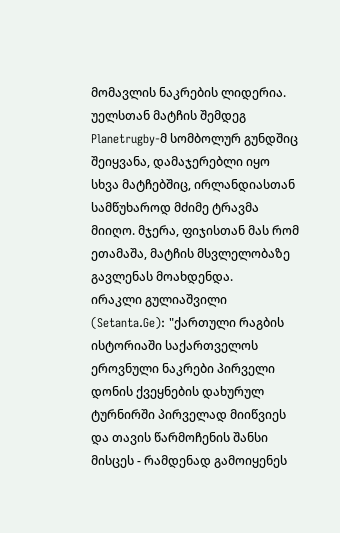მომავლის ნაკრების ლიდერია. უელსთან მატჩის შემდეგ Planetrugby-მ სომბოლურ გუნდშიც შეიყვანა, დამაჯერებლი იყო სხვა მატჩებშიც, ირლანდიასთან სამწუხაროდ მძიმე ტრავმა მიიღო. მჯერა, ფიჯისთან მას რომ ეთამაშა, მატჩის მსვლელობაზე გავლენას მოახდენდა.
ირაკლი გულიაშვილი (Setanta.Ge): "ქართული რაგბის ისტორიაში საქართველოს ეროვნული ნაკრები პირველი დონის ქვეყნების დახურულ ტურნირში პირველად მიიწვიეს და თავის წარმოჩენის შანსი მისცეს - რამდენად გამოიყენეს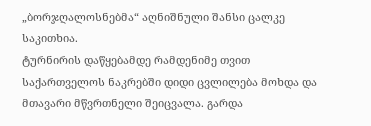„ბორჯღალოსნებმა“ აღნიშნული შანსი ცალკე საკითხია.
ტურნირის დაწყებამდე რამდენიმე თვით საქართველოს ნაკრებში დიდი ცვლილება მოხდა და მთავარი მწვრთნელი შეიცვალა. გარდა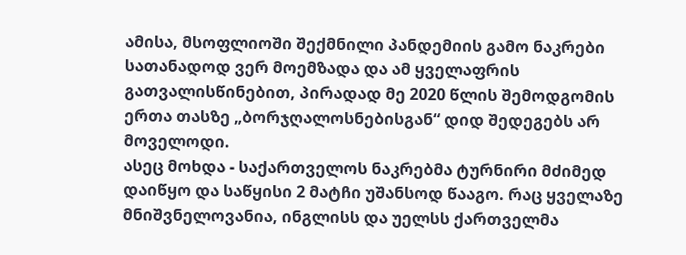ამისა, მსოფლიოში შექმნილი პანდემიის გამო ნაკრები სათანადოდ ვერ მოემზადა და ამ ყველაფრის გათვალისწინებით, პირადად მე 2020 წლის შემოდგომის ერთა თასზე „ბორჯღალოსნებისგან“ დიდ შედეგებს არ მოველოდი.
ასეც მოხდა - საქართველოს ნაკრებმა ტურნირი მძიმედ დაიწყო და საწყისი 2 მატჩი უშანსოდ წააგო. რაც ყველაზე მნიშვნელოვანია, ინგლისს და უელსს ქართველმა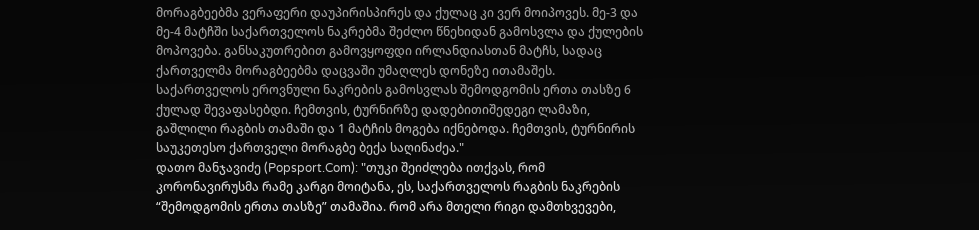მორაგბეებმა ვერაფერი დაუპირისპირეს და ქულაც კი ვერ მოიპოვეს. მე-3 და მე-4 მატჩში საქართველოს ნაკრებმა შეძლო წნეხიდან გამოსვლა და ქულების მოპოვება. განსაკუთრებით გამოვყოფდი ირლანდიასთან მატჩს, სადაც ქართველმა მორაგბეებმა დაცვაში უმაღლეს დონეზე ითამაშეს.
საქართველოს ეროვნული ნაკრების გამოსვლას შემოდგომის ერთა თასზე 6 ქულად შევაფასებდი. ჩემთვის, ტურნირზე დადებითიშედეგი ლამაზი, გაშლილი რაგბის თამაში და 1 მატჩის მოგება იქნებოდა. ჩემთვის, ტურნირის საუკეთესო ქართველი მორაგბე ბექა საღინაძეა."
დათო მანჯავიძე (Popsport.Com): "თუკი შეიძლება ითქვას, რომ კორონავირუსმა რამე კარგი მოიტანა, ეს, საქართველოს რაგბის ნაკრების “შემოდგომის ერთა თასზე” თამაშია. რომ არა მთელი რიგი დამთხვევები,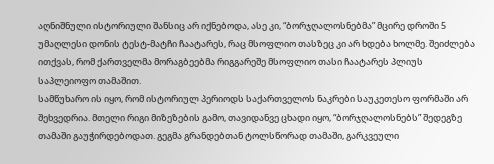აღნიშნული ისტორიული შანსიც არ იქნებოდა, ასე კი, “ბორჯღალოსნებმა” მცირე დროში 5 უმაღლესი დონის ტესტ-მატჩი ჩაატარეს, რაც მსოფლიო თასზეც კი არ ხდება ხოლმე. შეიძლება ითქვას, რომ ქართველმა მორაგბეებმა რიგგარეშე მსოფლიო თასი ჩაატარეს პლიუს საპლეიოფო თამაშით.
სამწუხარო ის იყო, რომ ისტორიულ პერიოდს საქართველოს ნაკრები საუკეთესო ფორმაში არ შეხვედრია. მთელი რიგი მიზეზების გამო, თავიდანვე ცხადი იყო, “ბორჯღალოსნებს” შედეგზე თამაში გაუჭირდებოდათ. გეგმა გრანდებთან ტოლსწორად თამაში, გარკვეული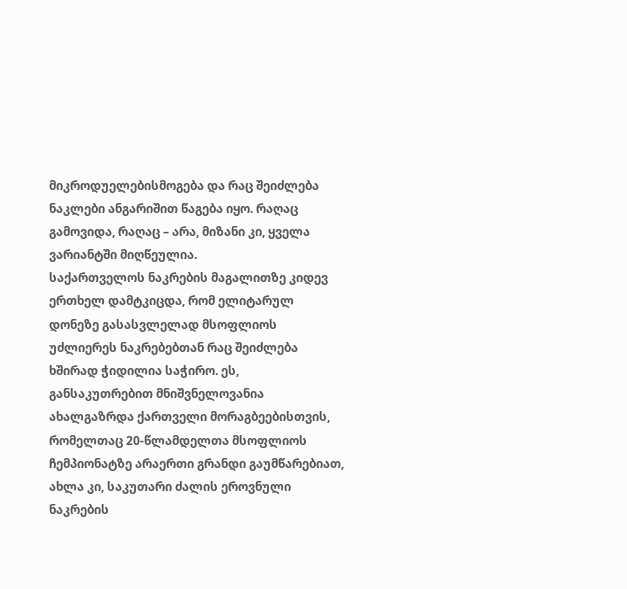მიკროდუელებისმოგება და რაც შეიძლება ნაკლები ანგარიშით წაგება იყო. რაღაც გამოვიდა, რაღაც – არა, მიზანი კი, ყველა ვარიანტში მიღწეულია.
საქართველოს ნაკრების მაგალითზე კიდევ ერთხელ დამტკიცდა, რომ ელიტარულ დონეზე გასასვლელად მსოფლიოს უძლიერეს ნაკრებებთან რაც შეიძლება ხშირად ჭიდილია საჭირო. ეს, განსაკუთრებით მნიშვნელოვანია ახალგაზრდა ქართველი მორაგბეებისთვის, რომელთაც 20-წლამდელთა მსოფლიოს ჩემპიონატზე არაერთი გრანდი გაუმწარებიათ, ახლა კი, საკუთარი ძალის ეროვნული ნაკრების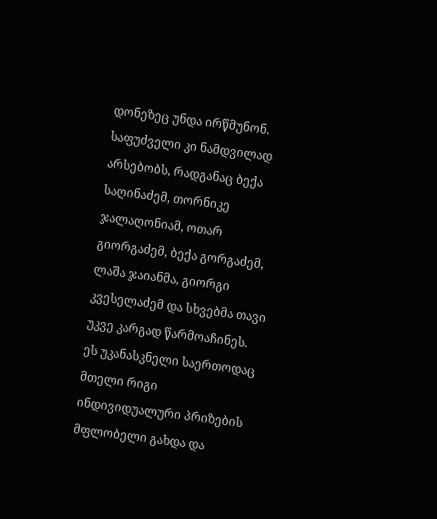დონეზეც უნდა ირწმუნონ.
საფუძველი კი ნამდვილად არსებობს, რადგანაც ბექა საღინაძემ, თორნიკე ჯალაღონიამ, ოთარ გიორგაძემ, ბექა გორგაძემ, ლაშა ჯაიანმა, გიორგი კვესელაძემ და სხვებმა თავი უკვე კარგად წარმოაჩინეს. ეს უკანასკნელი საერთოდაც მთელი რიგი ინდივიდუალური პრიზების მფლობელი გახდა და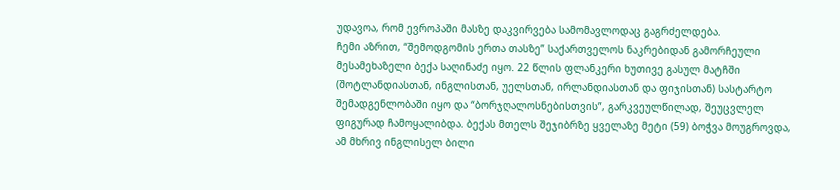უდავოა, რომ ევროპაში მასზე დაკვირვება სამომავლოდაც გაგრძელდება.
ჩემი აზრით, “შემოდგომის ერთა თასზე” საქართველოს ნაკრებიდან გამორჩეული მესამეხაზელი ბექა საღინაძე იყო. 22 წლის ფლანკერი ხუთივე გასულ მატჩში (შოტლანდიასთან, ინგლისთან, უელსთან, ირლანდიასთან და ფიჯისთან) სასტარტო შემადგენლობაში იყო და “ბორჯღალოსნებისთვის”, გარკვეულწილად, შეუცვლელ ფიგურად ჩამოყალიბდა. ბექას მთელს შეჯიბრზე ყველაზე მეტი (59) ბოჭვა მოუგროვდა, ამ მხრივ ინგლისელ ბილი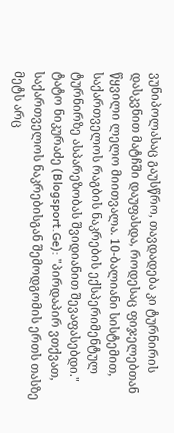ვუნიპოლასაც გაუსწრო, თავდადება კი ტურნირის დასკვნით მატჩში დაუფასდა, როდესაც ფიჯელებთან წყვილი ლელო მიითვალა. 10-ბალიანი სისტემით, საქართველოს რაგბის ნაკრების ექსპერიმენტულ ტურნირზე ასპარეზობას შვიდიანით შევაფასებდი."
ტატო ნიკურაძე (Blogsport.Ge): "პირდაპირ ვთქვათ, საქართველოს ნაკრებისგან შემოდგომის ერთს თასზე მეტს არც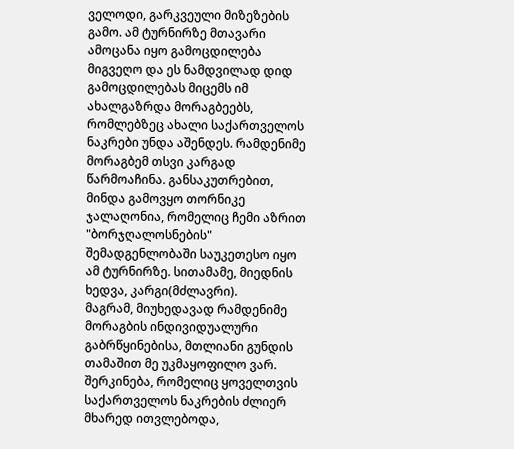ველოდი, გარკვეული მიზეზების გამო. ამ ტურნირზე მთავარი ამოცანა იყო გამოცდილება მიგვეღო და ეს ნამდვილად დიდ გამოცდილებას მიცემს იმ ახალგაზრდა მორაგბეებს, რომლებზეც ახალი საქართველოს ნაკრები უნდა აშენდეს. რამდენიმე მორაგბემ თსვი კარგად წარმოაჩინა. განსაკუთრებით, მინდა გამოვყო თორნიკე ჯალაღონია, რომელიც ჩემი აზრით "ბორჯღალოსნების" შემადგენლობაში საუკეთესო იყო ამ ტურნირზე. სითამამე, მიედნის ხედვა, კარგი(მძლავრი).
მაგრამ, მიუხედავად რამდენიმე მორაგბის ინდივიდუალური გაბრწყინებისა, მთლიანი გუნდის თამაშით მე უკმაყოფილო ვარ. შერკინება, რომელიც ყოველთვის საქართველოს ნაკრების ძლიერ მხარედ ითვლებოდა,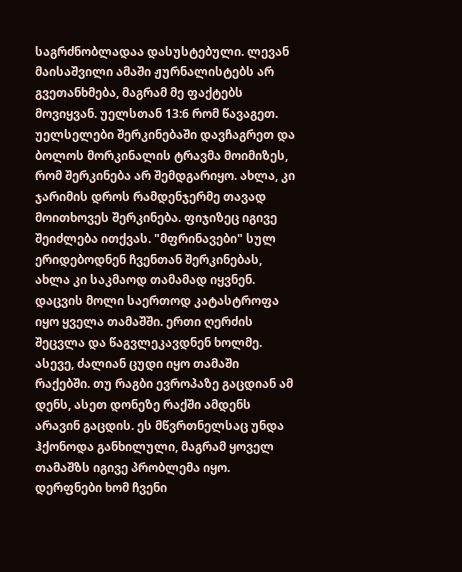საგრძნობლადაა დასუსტებული. ლევან მაისაშვილი ამაში ჟურნალისტებს არ გვეთანხმება, მაგრამ მე ფაქტებს მოვიყვან. უელსთან 13:6 რომ წავაგეთ. უელსელები შერკინებაში დავჩაგრეთ და ბოლოს მორკინალის ტრავმა მოიმიზეს, რომ შერკინება არ შემდგარიყო. ახლა, კი ჯარიმის დროს რამდენჯერმე თავად მოითხოვეს შერკინება. ფიჯიზეც იგივე შეიძლება ითქვას. "მფრინავები" სულ ერიდებოდნენ ჩვენთან შერკინებას, ახლა კი საკმაოდ თამამად იყვნენ.
დაცვის მოლი საერთოდ კატასტროფა იყო ყველა თამაშში. ერთი ღერძის შეცვლა და წაგვლეკავდნენ ხოლმე. ასევე, ძალიან ცუდი იყო თამაში რაქებში. თუ რაგბი ევროპაზე გაცდიან ამ დენს, ასეთ დონეზე რაქში ამდენს არავინ გაცდის. ეს მწვრთნელსაც უნდა ჰქონოდა განხილული, მაგრამ ყოველ თამაშზს იგივე პრობლემა იყო. დერფნები ხომ ჩვენი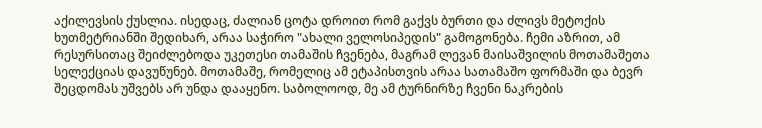აქილევსის ქუსლია. ისედაც, ძალიან ცოტა დროით რომ გაქვს ბურთი და ძლივს მეტოქის ხუთმეტრიანში შედიხარ, არაა საჭირო "ახალი ველოსიპედის" გამოგონება. ჩემი აზრით, ამ რესურსითაც შეიძლებოდა უკეთესი თამაშის ჩვენება, მაგრამ ლევან მაისაშვილის მოთამაშეთა სელექციას დავუწუნებ. მოთამაშე, რომელიც ამ ეტაპისთვის არაა სათამაშო ფორმაში და ბევრ შეცდომას უშვებს არ უნდა დააყენო. საბოლოოდ, მე ამ ტურნირზე ჩვენი ნაკრების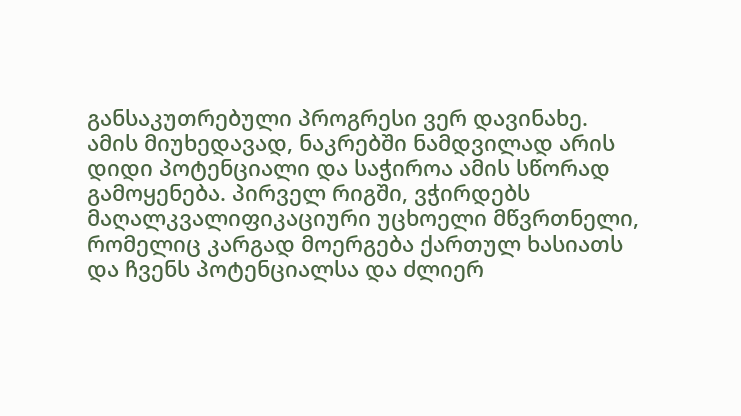განსაკუთრებული პროგრესი ვერ დავინახე.
ამის მიუხედავად, ნაკრებში ნამდვილად არის დიდი პოტენციალი და საჭიროა ამის სწორად გამოყენება. პირველ რიგში, ვჭირდებს მაღალკვალიფიკაციური უცხოელი მწვრთნელი, რომელიც კარგად მოერგება ქართულ ხასიათს და ჩვენს პოტენციალსა და ძლიერ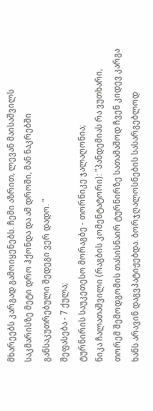მხარეებს კარგად გამოიყენებს. ჩემი აზრით, ლევან მაისაშვილს საკმარისზე მეტი დრო ჰქონდა და ამ დროში, მან ნაკრებში განსაკუთრებული შედეგი ვერ დადო. "
შეფასება - 7 ქულა;
ტურნირის საუკეთესო მორაგბე - თორნიკე ჯალაღონია;
ნიკა ჩალათაშვილი (რაგბის კომენტატორი): "პანდემიას რა ვუთხარი, თორემ შემოდგომის თასისნაირ ტურნირზე სათამაშოდ ჩვენ კიდევ კარგა ხანს არავინ დაგვპატიჟებდა. ბორჯღალოსნების სასარგებლოდ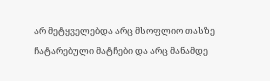არ მეტყველებდა არც მსოფლიო თასზე ჩატარებული მატჩები და არც მანამდე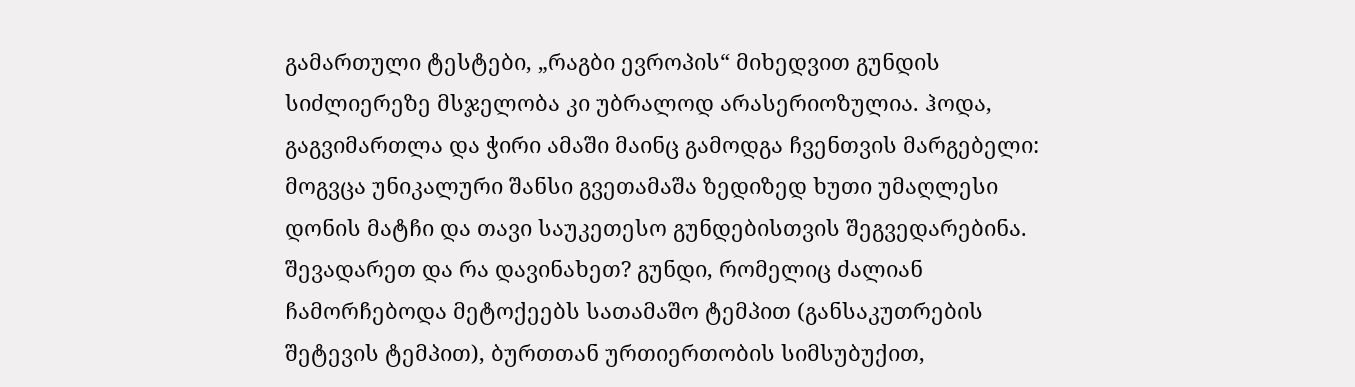გამართული ტესტები, „რაგბი ევროპის“ მიხედვით გუნდის სიძლიერეზე მსჯელობა კი უბრალოდ არასერიოზულია. ჰოდა, გაგვიმართლა და ჭირი ამაში მაინც გამოდგა ჩვენთვის მარგებელი: მოგვცა უნიკალური შანსი გვეთამაშა ზედიზედ ხუთი უმაღლესი დონის მატჩი და თავი საუკეთესო გუნდებისთვის შეგვედარებინა. შევადარეთ და რა დავინახეთ? გუნდი, რომელიც ძალიან ჩამორჩებოდა მეტოქეებს სათამაშო ტემპით (განსაკუთრების შეტევის ტემპით), ბურთთან ურთიერთობის სიმსუბუქით,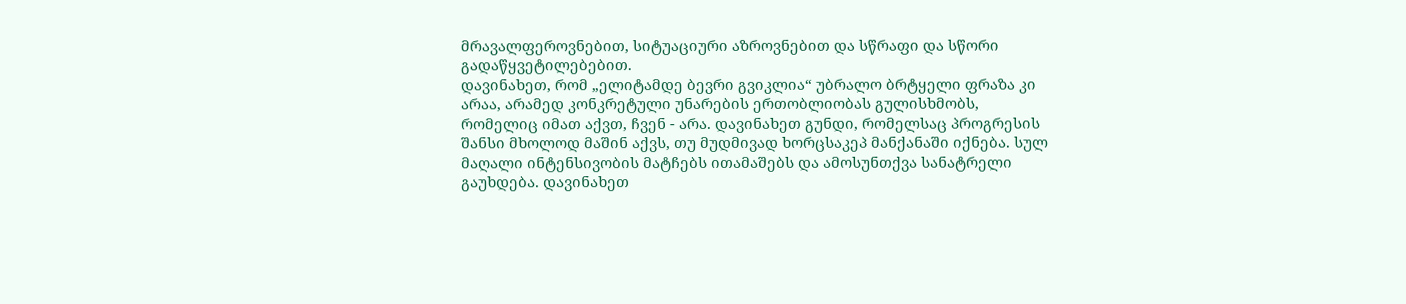მრავალფეროვნებით, სიტუაციური აზროვნებით და სწრაფი და სწორი გადაწყვეტილებებით.
დავინახეთ, რომ „ელიტამდე ბევრი გვიკლია“ უბრალო ბრტყელი ფრაზა კი არაა, არამედ კონკრეტული უნარების ერთობლიობას გულისხმობს, რომელიც იმათ აქვთ, ჩვენ - არა. დავინახეთ გუნდი, რომელსაც პროგრესის შანსი მხოლოდ მაშინ აქვს, თუ მუდმივად ხორცსაკეპ მანქანაში იქნება. სულ მაღალი ინტენსივობის მატჩებს ითამაშებს და ამოსუნთქვა სანატრელი გაუხდება. დავინახეთ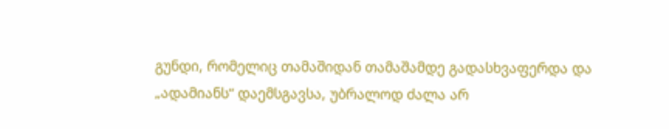გუნდი, რომელიც თამაშიდან თამაშამდე გადასხვაფერდა და „ადამიანს“ დაემსგავსა, უბრალოდ ძალა არ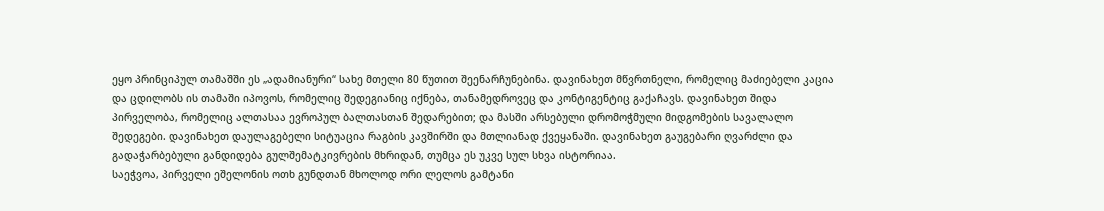ეყო პრინციპულ თამაშში ეს „ადამიანური“ სახე მთელი 80 წუთით შეენარჩუნებინა. დავინახეთ მწვრთნელი, რომელიც მაძიებელი კაცია და ცდილობს ის თამაში იპოვოს, რომელიც შედეგიანიც იქნება, თანამედროვეც და კონტიგენტიც გაქაჩავს. დავინახეთ შიდა პირველობა, რომელიც ალთასაა ევროპულ ბალთასთან შედარებით; და მასში არსებული დრომოჭმული მიდგომების სავალალო შედეგები. დავინახეთ დაულაგებელი სიტუაცია რაგბის კავშირში და მთლიანად ქვეყანაში. დავინახეთ გაუგებარი ღვარძლი და გადაჭარბებული განდიდება გულშემატკივრების მხრიდან, თუმცა ეს უკვე სულ სხვა ისტორიაა.
საეჭვოა, პირველი ეშელონის ოთხ გუნდთან მხოლოდ ორი ლელოს გამტანი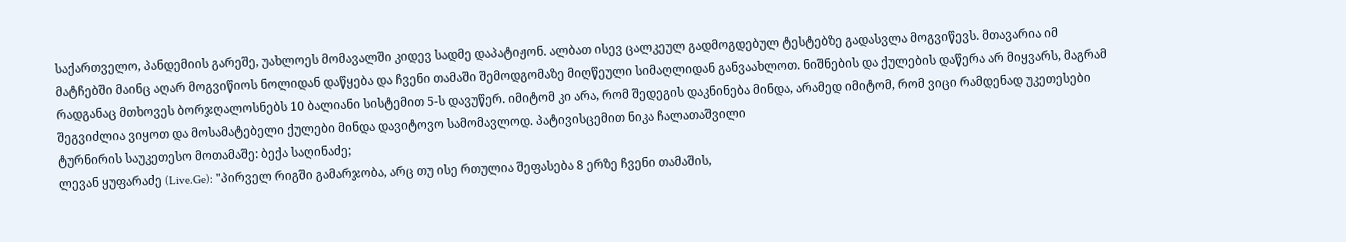საქართველო, პანდემიის გარეშე, უახლოეს მომავალში კიდევ სადმე დაპატიჟონ. ალბათ ისევ ცალკეულ გადმოგდებულ ტესტებზე გადასვლა მოგვიწევს. მთავარია იმ მატჩებში მაინც აღარ მოგვიწიოს ნოლიდან დაწყება და ჩვენი თამაში შემოდგომაზე მიღწეული სიმაღლიდან განვაახლოთ. ნიშნების და ქულების დაწერა არ მიყვარს, მაგრამ რადგანაც მთხოვეს ბორჯღალოსნებს 10 ბალიანი სისტემით 5-ს დავუწერ. იმიტომ კი არა, რომ შედეგის დაკნინება მინდა, არამედ იმიტომ, რომ ვიცი რამდენად უკეთესები შეგვიძლია ვიყოთ და მოსამატებელი ქულები მინდა დავიტოვო სამომავლოდ. პატივისცემით ნიკა ჩალათაშვილი
ტურნირის საუკეთესო მოთამაშე: ბექა საღინაძე;
ლევან ყუფარაძე (Live.Ge): "პირველ რიგში გამარჯობა, არც თუ ისე რთულია შეფასება 8 ერზე ჩვენი თამაშის,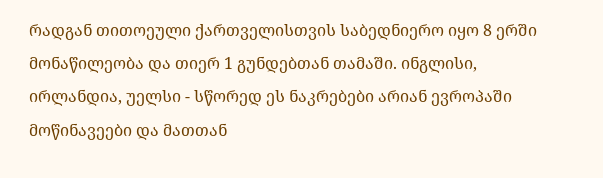რადგან თითოეული ქართველისთვის საბედნიერო იყო 8 ერში მონაწილეობა და თიერ 1 გუნდებთან თამაში. ინგლისი, ირლანდია, უელსი - სწორედ ეს ნაკრებები არიან ევროპაში მოწინავეები და მათთან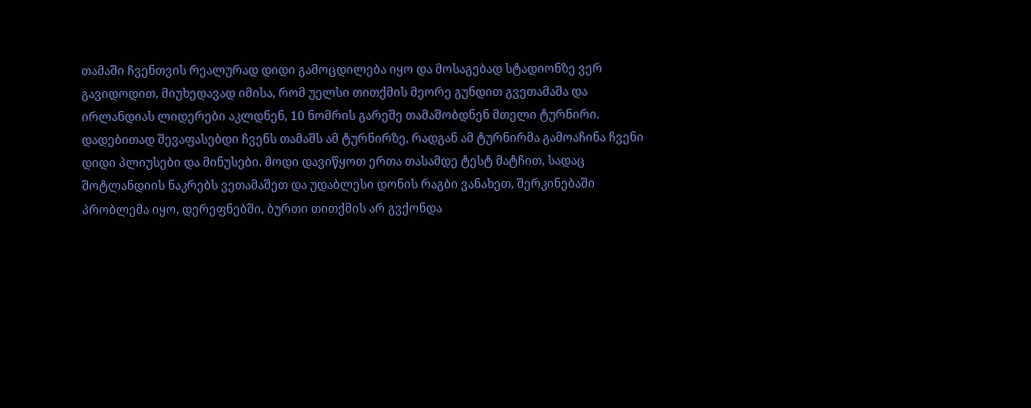თამაში ჩვენთვის რეალურად დიდი გამოცდილება იყო და მოსაგებად სტადიონზე ვერ გავიდოდით, მიუხედავად იმისა, რომ უელსი თითქმის მეორე გუნდით გვეთამაშა და ირლანდიას ლიდერები აკლდნენ, 10 ნომრის გარეშე თამაშობდნენ მთელი ტურნირი.
დადებითად შევაფასებდი ჩვენს თამაშს ამ ტურნირზე, რადგან ამ ტურნირმა გამოაჩინა ჩვენი დიდი პლიუსები და მინუსები. მოდი დავიწყოთ ერთა თასამდე ტესტ მატჩით, სადაც შოტლანდიის ნაკრებს ვეთამაშეთ და უდაბლესი დონის რაგბი ვანახეთ, შერკინებაში პრობლემა იყო, დერეფნებში, ბურთი თითქმის არ გვქონდა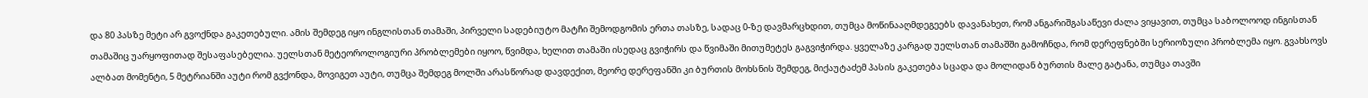და 80 პასზე მეტი არ გვოქნდა გაკეთებული. ამის შემდეგ იყო ინგლისთან თამაში, პირველი სადებიუტო მატჩი შემოდგომის ერთა თასზე, სადაც 0-ზე დავმარცხდით, თუმცა მოწინააღმდეგეებს დავანახეთ, რომ ანგარიშგასაწევი ძალა ვიყავით, თუმცა საბოლოოდ ინგისთან თამაშიც უარყოფითად შესაფასებელია. უელსთან მეტეოროლოგიური პრობლემები იყოო, წვიმდა, ხელით თამაში ისედაც გვიჭირს და წვიმაში მითუმეტეს გაგვიჭირდა. ყველაზე კარგად უელსთან თამაშში გამოჩნდა, რომ დერეფნებში სერიოზული პრობლემა იყო. გვახსოვს ალბათ მომენტი, 5 მეტრიანში აუტი რომ გვქონდა, მოვიგეთ აუტი, თუმცა შემდეგ მოლში არასწორად დავდექით, მეორე დერეფანში კი ბურთის მოხსნის შემდეგ, მიქაუტაძემ პასის გაკეთება სცადა და მოლიდან ბურთის მალე გატანა, თუმცა თავში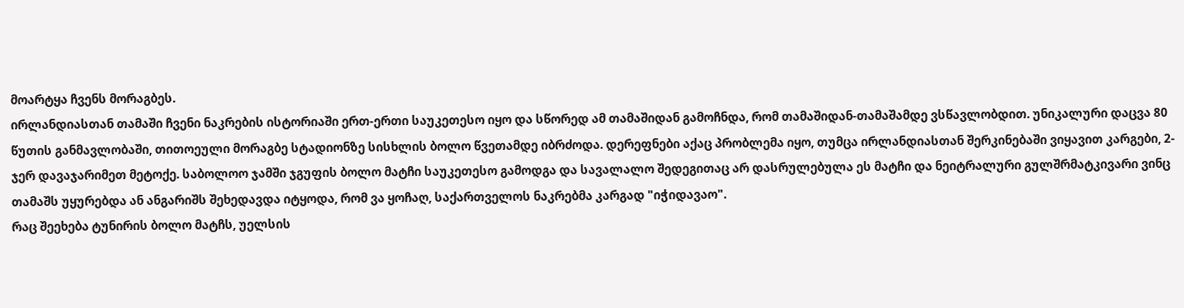მოარტყა ჩვენს მორაგბეს.
ირლანდიასთან თამაში ჩვენი ნაკრების ისტორიაში ერთ-ერთი საუკეთესო იყო და სწორედ ამ თამაშიდან გამოჩნდა, რომ თამაშიდან-თამაშამდე ვსწავლობდით. უნიკალური დაცვა 80 წუთის განმავლობაში, თითოეული მორაგბე სტადიონზე სისხლის ბოლო წვეთამდე იბრძოდა. დერეფნები აქაც პრობლემა იყო, თუმცა ირლანდიასთან შერკინებაში ვიყავით კარგები, 2-ჯერ დავაჯარიმეთ მეტოქე. საბოლოო ჯამში ჯგუფის ბოლო მატჩი საუკეთესო გამოდგა და სავალალო შედეგითაც არ დასრულებულა ეს მატჩი და ნეიტრალური გულშრმატკივარი ვინც თამაშს უყურებდა ან ანგარიშს შეხედავდა იტყოდა, რომ ვა ყოჩაღ, საქართველოს ნაკრებმა კარგად "იჭიდავაო".
რაც შეეხება ტუნირის ბოლო მატჩს, უელსის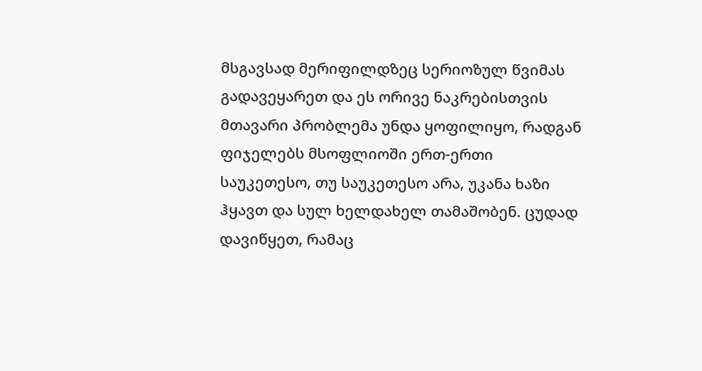მსგავსად მერიფილდზეც სერიოზულ წვიმას გადავეყარეთ და ეს ორივე ნაკრებისთვის მთავარი პრობლემა უნდა ყოფილიყო, რადგან ფიჯელებს მსოფლიოში ერთ-ერთი საუკეთესო, თუ საუკეთესო არა, უკანა ხაზი ჰყავთ და სულ ხელდახელ თამაშობენ. ცუდად დავიწყეთ, რამაც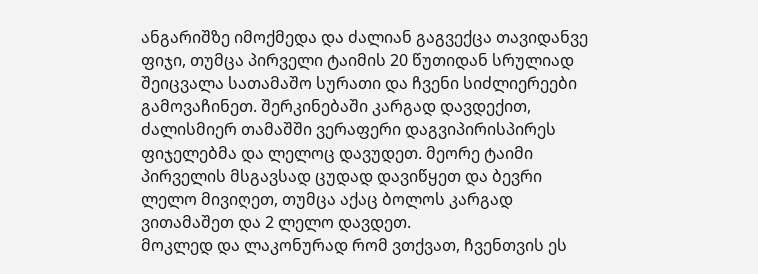ანგარიშზე იმოქმედა და ძალიან გაგვექცა თავიდანვე ფიჯი, თუმცა პირველი ტაიმის 20 წუთიდან სრულიად შეიცვალა სათამაშო სურათი და ჩვენი სიძლიერეები გამოვაჩინეთ. შერკინებაში კარგად დავდექით, ძალისმიერ თამაშში ვერაფერი დაგვიპირისპირეს ფიჯელებმა და ლელოც დავუდეთ. მეორე ტაიმი პირველის მსგავსად ცუდად დავიწყეთ და ბევრი ლელო მივიღეთ, თუმცა აქაც ბოლოს კარგად ვითამაშეთ და 2 ლელო დავდეთ.
მოკლედ და ლაკონურად რომ ვთქვათ, ჩვენთვის ეს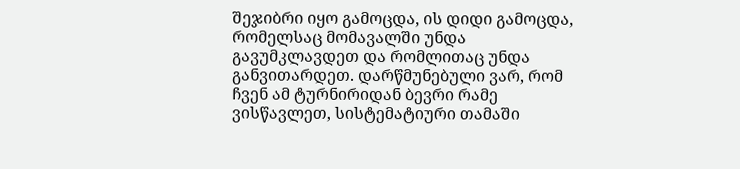შეჯიბრი იყო გამოცდა, ის დიდი გამოცდა, რომელსაც მომავალში უნდა გავუმკლავდეთ და რომლითაც უნდა განვითარდეთ. დარწმუნებული ვარ, რომ ჩვენ ამ ტურნირიდან ბევრი რამე ვისწავლეთ, სისტემატიური თამაში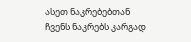ასეთ ნაკრებებთან ჩვენს ნაკრებს კარგად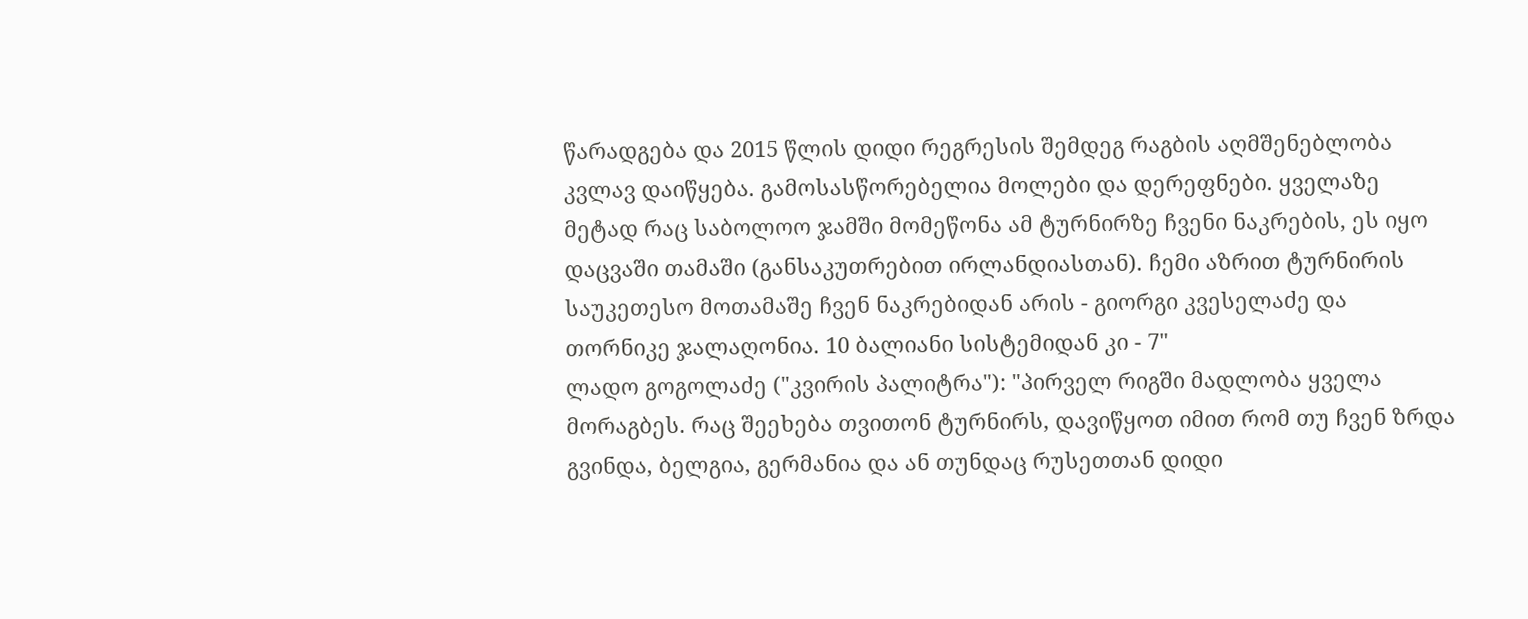წარადგება და 2015 წლის დიდი რეგრესის შემდეგ რაგბის აღმშენებლობა კვლავ დაიწყება. გამოსასწორებელია მოლები და დერეფნები. ყველაზე მეტად რაც საბოლოო ჯამში მომეწონა ამ ტურნირზე ჩვენი ნაკრების, ეს იყო დაცვაში თამაში (განსაკუთრებით ირლანდიასთან). ჩემი აზრით ტურნირის საუკეთესო მოთამაშე ჩვენ ნაკრებიდან არის - გიორგი კვესელაძე და თორნიკე ჯალაღონია. 10 ბალიანი სისტემიდან კი - 7"
ლადო გოგოლაძე ("კვირის პალიტრა"): "პირველ რიგში მადლობა ყველა მორაგბეს. რაც შეეხება თვითონ ტურნირს, დავიწყოთ იმით რომ თუ ჩვენ ზრდა გვინდა, ბელგია, გერმანია და ან თუნდაც რუსეთთან დიდი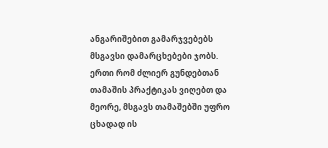ანგარიშებით გამარჯვებებს მსგავსი დამარცხებები ჯობს. ერთი რომ ძლიერ გუნდებთან თამაშის პრაქტიკას ვიღებთ და მეორე, მსგავს თამაშებში უფრო ცხადად ის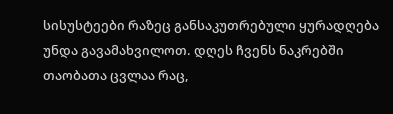სისუსტეები რაზეც განსაკუთრებული ყურადღება უნდა გავამახვილოთ. დღეს ჩვენს ნაკრებში თაობათა ცვლაა რაც,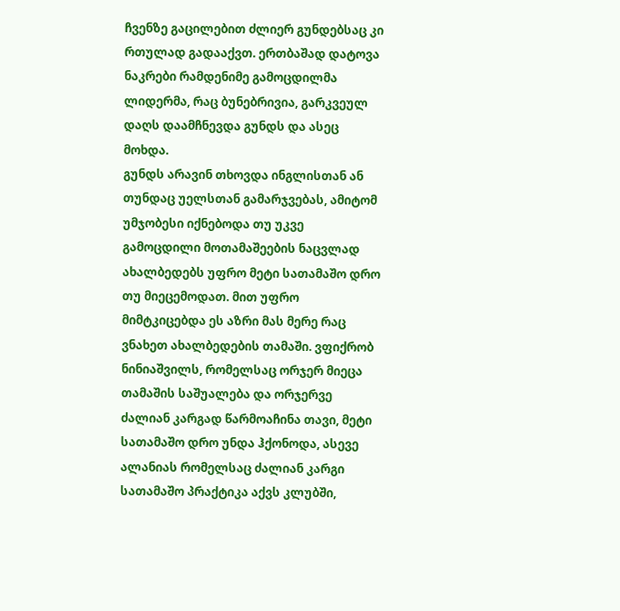ჩვენზე გაცილებით ძლიერ გუნდებსაც კი რთულად გადააქვთ. ერთბაშად დატოვა ნაკრები რამდენიმე გამოცდილმა ლიდერმა, რაც ბუნებრივია, გარკვეულ დაღს დაამჩნევდა გუნდს და ასეც მოხდა.
გუნდს არავინ თხოვდა ინგლისთან ან თუნდაც უელსთან გამარჯვებას, ამიტომ უმჯობესი იქნებოდა თუ უკვე გამოცდილი მოთამაშეების ნაცვლად ახალბედებს უფრო მეტი სათამაშო დრო თუ მიეცემოდათ. მით უფრო მიმტკიცებდა ეს აზრი მას მერე რაც ვნახეთ ახალბედების თამაში. ვფიქრობ ნინიაშვილს, რომელსაც ორჯერ მიეცა თამაშის საშუალება და ორჯერვე ძალიან კარგად წარმოაჩინა თავი, მეტი სათამაშო დრო უნდა ჰქონოდა, ასევე ალანიას რომელსაც ძალიან კარგი სათამაშო პრაქტიკა აქვს კლუბში,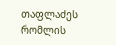თაფლაძეს რომლის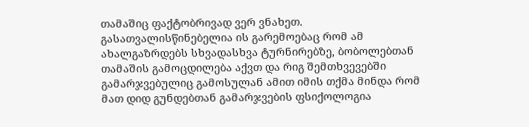თამაშიც ფაქტობრივად ვერ ვნახეთ. გასათვალისწინებელია ის გარემოებაც რომ ამ ახალგაზრდებს სხვადასხვა ტურნირებზე, ბობოლებთან თამაშის გამოცდილება აქვთ და რიგ შემთხვევებში გამარჯვებულიც გამოსულან ამით იმის თქმა მინდა რომ მათ დიდ გუნდებთან გამარჯვების ფსიქოლოგია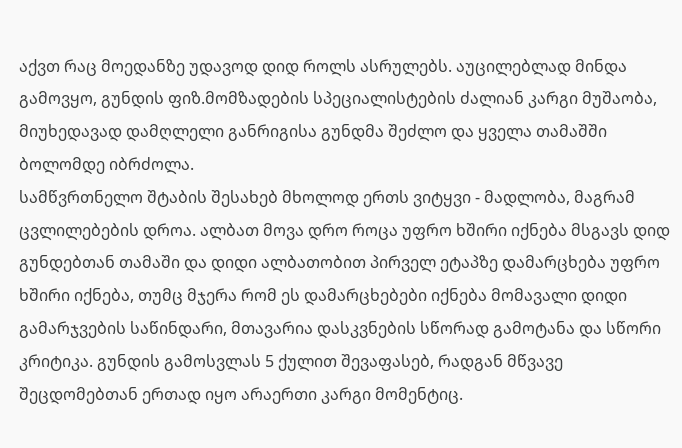აქვთ რაც მოედანზე უდავოდ დიდ როლს ასრულებს. აუცილებლად მინდა გამოვყო, გუნდის ფიზ.მომზადების სპეციალისტების ძალიან კარგი მუშაობა, მიუხედავად დამღლელი განრიგისა გუნდმა შეძლო და ყველა თამაშში ბოლომდე იბრძოლა.
სამწვრთნელო შტაბის შესახებ მხოლოდ ერთს ვიტყვი - მადლობა, მაგრამ ცვლილებების დროა. ალბათ მოვა დრო როცა უფრო ხშირი იქნება მსგავს დიდ გუნდებთან თამაში და დიდი ალბათობით პირველ ეტაპზე დამარცხება უფრო ხშირი იქნება, თუმც მჯერა რომ ეს დამარცხებები იქნება მომავალი დიდი გამარჯვების საწინდარი, მთავარია დასკვნების სწორად გამოტანა და სწორი კრიტიკა. გუნდის გამოსვლას 5 ქულით შევაფასებ, რადგან მწვავე შეცდომებთან ერთად იყო არაერთი კარგი მომენტიც.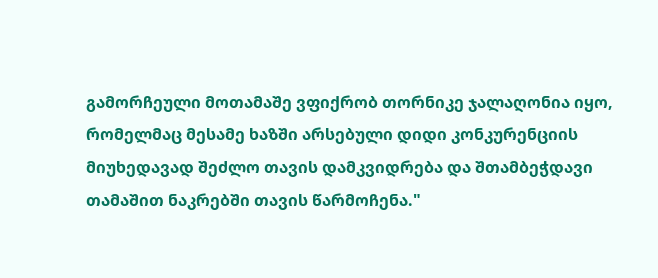გამორჩეული მოთამაშე ვფიქრობ თორნიკე ჯალაღონია იყო, რომელმაც მესამე ხაზში არსებული დიდი კონკურენციის მიუხედავად შეძლო თავის დამკვიდრება და შთამბეჭდავი თამაშით ნაკრებში თავის წარმოჩენა."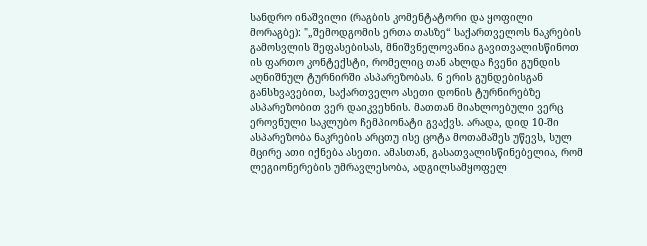სანდრო ინაშვილი (რაგბის კომენტატორი და ყოფილი მორაგბე): "„შემოდგომის ერთა თასზე“ საქართველოს ნაკრების გამოსვლის შეფასებისას, მნიშვნელოვანია გავითვალისწინოთ ის ფართო კონტექსტი, რომელიც თან ახლდა ჩვენი გუნდის აღნიშნულ ტურნირში ასპარეზობას. 6 ერის გუნდებისგან განსხვავებით, საქართველო ასეთი დონის ტურნირებზე ასპარეზობით ვერ დაიკვეხნის. მათთან მიახლოებული ვერც ეროვნული საკლუბო ჩემპიონატი გვაქვს. არადა, დიდ 10-ში ასპარეზობა ნაკრების არცთუ ისე ცოტა მოთამაშეს უწევს, სულ მცირე ათი იქნება ასეთი. ამასთან, გასათვალისწინებელია, რომ ლეგიონერების უმრავლესობა, ადგილსამყოფელ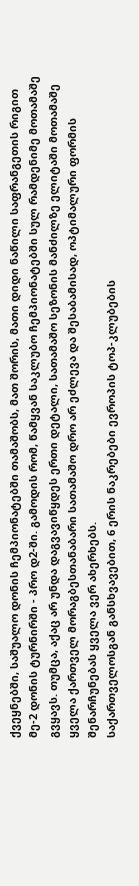ქვეყნებში, საშუალო დონის ჩემპიონატებში თამაშობს, მათ შორის, მათი დიდი ნაწილი საფრანგეთის რიგით მე-2 დონის ტურნირში - პრო დ2-ში. გამოდის რომ, წამყვან საკლუბო ჩემპიონატებში სულ რამდენიმე მოთამაშე გვყავს. თუმცა, აქაც არ უნდა დაგვავიწყდეს ერთი დეტალი, სათამაშო სეზონის მანძილზე ელიტაში მოთამაშე ყველა ქართველ მორაგბესთანაბარი სათამაშო დრო არ ეძლევა და შესაბამისად, ოპტიმალური ფორმის შენარჩუნებას ყველა ვერ ახერხებს.
საქართველოსგან განსხვავებით, 6 ერის ნაკრებები ევროპის ტოპ-კლუბების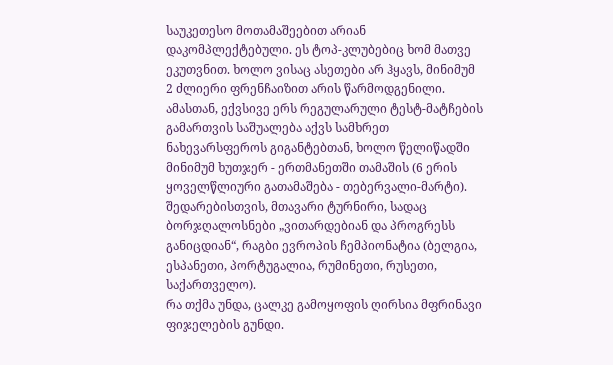საუკეთესო მოთამაშეებით არიან დაკომპლექტებული. ეს ტოპ-კლუბებიც ხომ მათვე ეკუთვნით. ხოლო ვისაც ასეთები არ ჰყავს, მინიმუმ 2 ძლიერი ფრენჩაიზით არის წარმოდგენილი. ამასთან, ექვსივე ერს რეგულარული ტესტ-მატჩების გამართვის საშუალება აქვს სამხრეთ ნახევარსფეროს გიგანტებთან, ხოლო წელიწადში მინიმუმ ხუთჯერ - ერთმანეთში თამაშის (6 ერის ყოველწლიური გათამაშება - თებერვალი-მარტი). შედარებისთვის, მთავარი ტურნირი, სადაც ბორჯღალოსნები „ვითარდებიან და პროგრესს განიცდიან“, რაგბი ევროპის ჩემპიონატია (ბელგია, ესპანეთი, პორტუგალია, რუმინეთი, რუსეთი, საქართველო).
რა თქმა უნდა, ცალკე გამოყოფის ღირსია მფრინავი ფიჯელების გუნდი.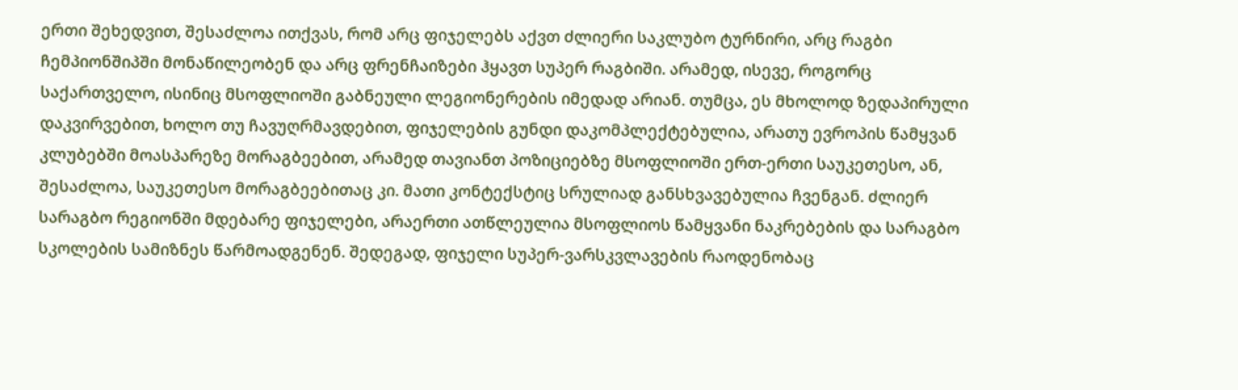ერთი შეხედვით, შესაძლოა ითქვას, რომ არც ფიჯელებს აქვთ ძლიერი საკლუბო ტურნირი, არც რაგბი ჩემპიონშიპში მონაწილეობენ და არც ფრენჩაიზები ჰყავთ სუპერ რაგბიში. არამედ, ისევე, როგორც საქართველო, ისინიც მსოფლიოში გაბნეული ლეგიონერების იმედად არიან. თუმცა, ეს მხოლოდ ზედაპირული დაკვირვებით, ხოლო თუ ჩავუღრმავდებით, ფიჯელების გუნდი დაკომპლექტებულია, არათუ ევროპის წამყვან კლუბებში მოასპარეზე მორაგბეებით, არამედ თავიანთ პოზიციებზე მსოფლიოში ერთ-ერთი საუკეთესო, ან, შესაძლოა, საუკეთესო მორაგბეებითაც კი. მათი კონტექსტიც სრულიად განსხვავებულია ჩვენგან. ძლიერ სარაგბო რეგიონში მდებარე ფიჯელები, არაერთი ათწლეულია მსოფლიოს წამყვანი ნაკრებების და სარაგბო სკოლების სამიზნეს წარმოადგენენ. შედეგად, ფიჯელი სუპერ-ვარსკვლავების რაოდენობაც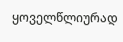ყოველწლიურად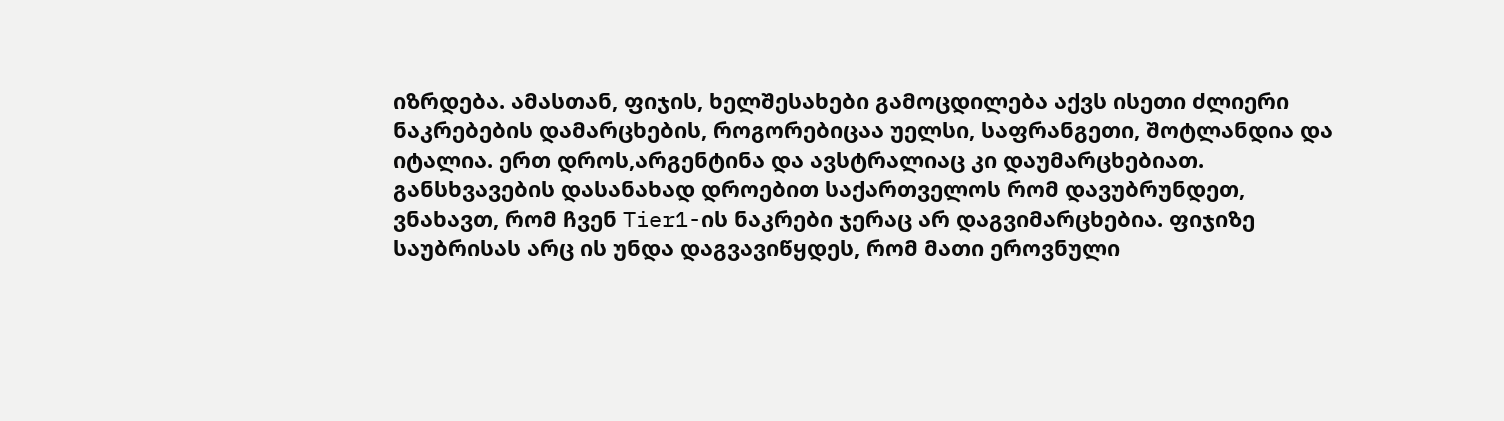იზრდება. ამასთან, ფიჯის, ხელშესახები გამოცდილება აქვს ისეთი ძლიერი ნაკრებების დამარცხების, როგორებიცაა უელსი, საფრანგეთი, შოტლანდია და იტალია. ერთ დროს,არგენტინა და ავსტრალიაც კი დაუმარცხებიათ. განსხვავების დასანახად დროებით საქართველოს რომ დავუბრუნდეთ, ვნახავთ, რომ ჩვენ Tier1-ის ნაკრები ჯერაც არ დაგვიმარცხებია. ფიჯიზე საუბრისას არც ის უნდა დაგვავიწყდეს, რომ მათი ეროვნული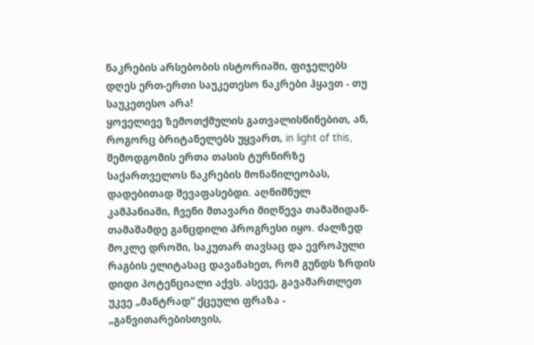ნაკრების არსებობის ისტორიაში, ფიჯელებს დღეს ერთ-ერთი საუკეთესო ნაკრები ჰყავთ - თუ საუკეთესო არა!
ყოველივე ზემოთქმულის გათვალისწინებით, ან, როგორც ბრიტანელებს უყვართ, in light of this, შემოდგომის ერთა თასის ტურნირზე საქართველოს ნაკრების მონაწილეობას, დადებითად შევაფასებდი. აღნიშნულ კამპანიაში, ჩვენი მთავარი მიღწევა თამაშიდან-თამაშამდე განცდილი პროგრესი იყო. ძალზედ მოკლე დროში, საკუთარ თავსაც და ევროპული რაგბის ელიტასაც დავანახეთ, რომ გუნდს ზრდის დიდი პოტენციალი აქვს. ასევე, გავამართლეთ უკვე „მანტრად“ ქცეული ფრაზა - „განვითარებისთვის,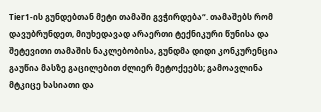Tier1-ის გუნდებთან მეტი თამაში გვჭირდება“. თამაშებს რომ დავუბრუნდეთ, მიუხედავად არაერთი ტექნიკური წუნისა და შეტევითი თამაშის ნაკლებობისა, გუნდმა დიდი კონკურენცია გაუწია მასზე გაცილებით ძლიერ მეტოქეებს; გამოავლინა მტკიცე ხასიათი და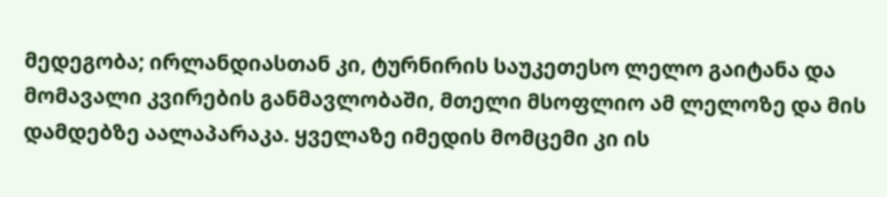მედეგობა; ირლანდიასთან კი, ტურნირის საუკეთესო ლელო გაიტანა და მომავალი კვირების განმავლობაში, მთელი მსოფლიო ამ ლელოზე და მის დამდებზე აალაპარაკა. ყველაზე იმედის მომცემი კი ის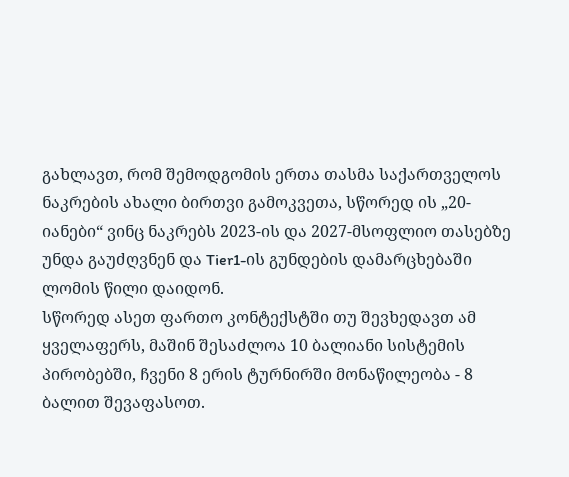გახლავთ, რომ შემოდგომის ერთა თასმა საქართველოს ნაკრების ახალი ბირთვი გამოკვეთა, სწორედ ის „20-იანები“ ვინც ნაკრებს 2023-ის და 2027-მსოფლიო თასებზე უნდა გაუძღვნენ და Tier1-ის გუნდების დამარცხებაში ლომის წილი დაიდონ.
სწორედ ასეთ ფართო კონტექსტში თუ შევხედავთ ამ ყველაფერს, მაშინ შესაძლოა 10 ბალიანი სისტემის პირობებში, ჩვენი 8 ერის ტურნირში მონაწილეობა - 8 ბალით შევაფასოთ.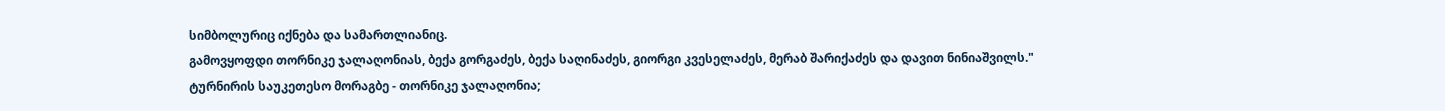სიმბოლურიც იქნება და სამართლიანიც.
გამოვყოფდი თორნიკე ჯალაღონიას, ბექა გორგაძეს, ბექა საღინაძეს, გიორგი კვესელაძეს, მერაბ შარიქაძეს და დავით ნინიაშვილს."
ტურნირის საუკეთესო მორაგბე - თორნიკე ჯალაღონია;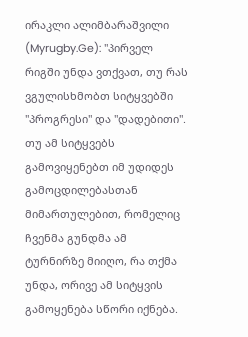ირაკლი ალიმბარაშვილი (Myrugby.Ge): "პირველ რიგში უნდა ვთქვათ, თუ რას ვგულისხმობთ სიტყვებში "პროგრესი" და "დადებითი". თუ ამ სიტყვებს გამოვიყენებთ იმ უდიდეს გამოცდილებასთან მიმართულებით, რომელიც ჩვენმა გუნდმა ამ ტურნირზე მიიღო, რა თქმა უნდა, ორივე ამ სიტყვის გამოყენება სწორი იქნება.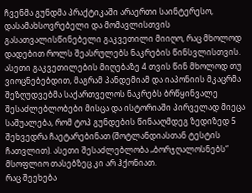ჩვენმა გუნდმა პრაქტიკაში არაერთი საინტერესო, დასამახსოვრებელი და მომავლისთვის გასათვალისწინებელი გაკვეთილი მიიღო, რაც მხოლოდ დადებით როლს შეასრულებს ნაკრების წინსვლისთვის. ასეთი გაკვეთილების მიღებაზე 4 თვის წინ მხოლოდ თუ ვიოცნებებდით, მაგრამ პანდემიამ და იაპონიის მკაცრმა შეზღუდვებმა საქართველოს ნაკრებს ბრწყინვალე შესაძლებლობები მისცა და ისტორიაში პირველად მიეცა საშუალება, რომ ტოპ გუნდების წინააღმდეგ ზედიზედ 5 შეხვედრა ჩაეტარებინათ (შოტლანდიასთან ტესტის ჩათვლით). ასეთი შესაძლებლობა „ბორჯღალოსნებს“ მსოფლიო თასებზეც კი არ ჰქონიათ.
რაც შეეხება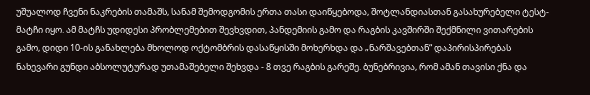უშუალოდ ჩვენი ნაკრების თამაშს, სანამ შემოდგომის ერთა თასი დაიწყებოდა, შოტლანდიასთან გასახურებელი ტესტ-მატჩი იყო. ამ მატჩს უდიდესი პრობლემებით შევხვდით, პანდემიის გამო და რაგბის კავშირში შექმნილი ვითარების გამო, დიდი 10-ის განახლება მხოლოდ ოქტომბრის დასაწყისში მოხერხდა და „ნარშავებთან“ დაპირისპირებას ნახევარი გუნდი აბსოლუტურად უთამაშებელი შეხვდა - 8 თვე რაგბის გარეშე. ბუნებრივია, რომ ამან თავისი ქნა და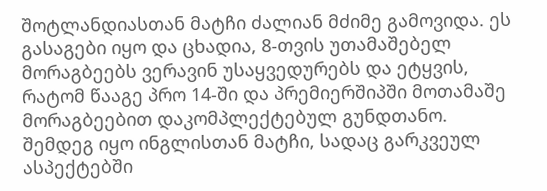შოტლანდიასთან მატჩი ძალიან მძიმე გამოვიდა. ეს გასაგები იყო და ცხადია, 8-თვის უთამაშებელ მორაგბეებს ვერავინ უსაყვედურებს და ეტყვის, რატომ წააგე პრო 14-ში და პრემიერშიპში მოთამაშე მორაგბეებით დაკომპლექტებულ გუნდთანო.
შემდეგ იყო ინგლისთან მატჩი, სადაც გარკვეულ ასპექტებში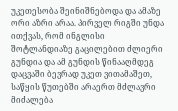უკეთესობა შეინიშნებოდა და ამაზე ორი აზრი არაა. პირველ რიგში უნდა ითქვას, რომ ინგლისი შოტლანდიაზე გაცილებით ძლიერი გუნდია და ამ გუნდის წინააღმდეგ დაცვაში ბევრად უკეთ ვითამაშეთ, საწყის წუთებში არაერთ მძლავრი მიძალება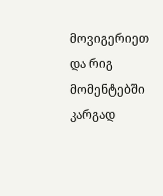მოვიგერიეთ და რიგ მომენტებში კარგად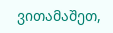ვითამაშეთ,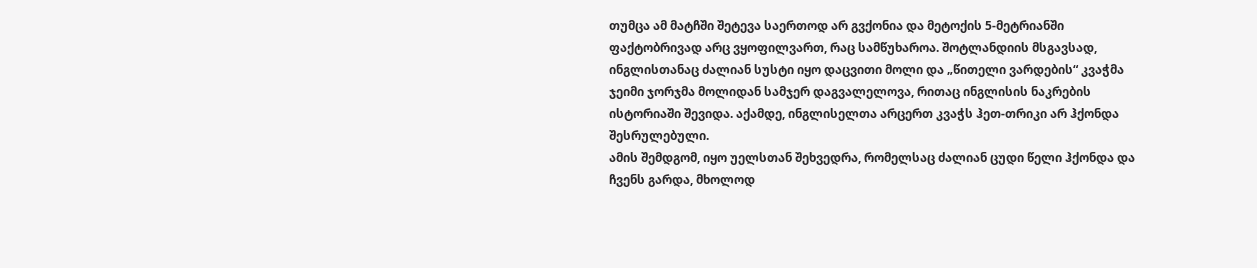თუმცა ამ მატჩში შეტევა საერთოდ არ გვქონია და მეტოქის 5-მეტრიანში ფაქტობრივად არც ვყოფილვართ, რაც სამწუხაროა. შოტლანდიის მსგავსად, ინგლისთანაც ძალიან სუსტი იყო დაცვითი მოლი და „წითელი ვარდების“ კვაჭმა ჯეიმი ჯორჯმა მოლიდან სამჯერ დაგვალელოვა, რითაც ინგლისის ნაკრების ისტორიაში შევიდა. აქამდე, ინგლისელთა არცერთ კვაჭს ჰეთ-თრიკი არ ჰქონდა შესრულებული.
ამის შემდგომ, იყო უელსთან შეხვედრა, რომელსაც ძალიან ცუდი წელი ჰქონდა და ჩვენს გარდა, მხოლოდ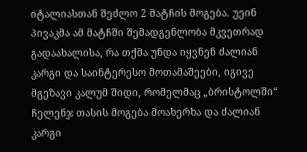იტალიასთან შეძლო 2 მატჩის მოგება. უეინ პივაკმა ამ მატჩში შემადგენლობა მკვეთრად გადაახალისა, რა თქმა უნდა იყვნენ ძალიან კარგი და საინტერესო მოთამაშეები, იგივე მგეზავი კალუმ შიდი, რომელმაც „ბრისტოლში“ ჩელენჯ თასის მოგება მოახერხა და ძალიან კარგი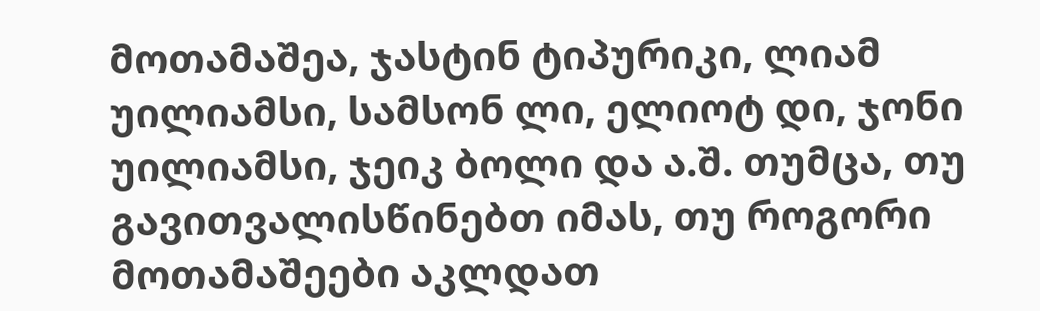მოთამაშეა, ჯასტინ ტიპურიკი, ლიამ უილიამსი, სამსონ ლი, ელიოტ დი, ჯონი უილიამსი, ჯეიკ ბოლი და ა.შ. თუმცა, თუ გავითვალისწინებთ იმას, თუ როგორი მოთამაშეები აკლდათ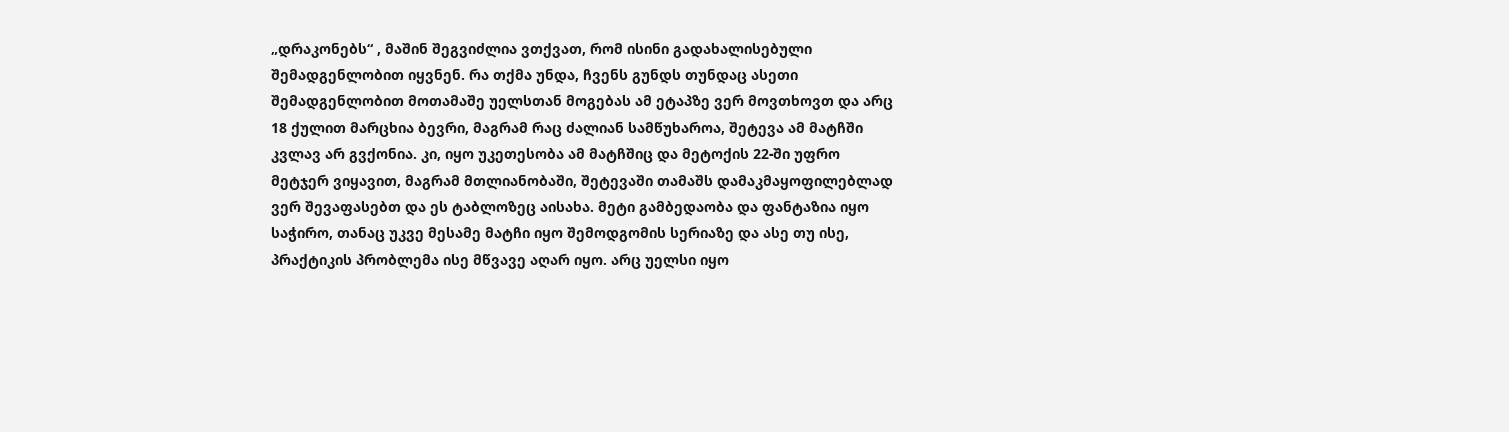„დრაკონებს“ , მაშინ შეგვიძლია ვთქვათ, რომ ისინი გადახალისებული შემადგენლობით იყვნენ. რა თქმა უნდა, ჩვენს გუნდს თუნდაც ასეთი შემადგენლობით მოთამაშე უელსთან მოგებას ამ ეტაპზე ვერ მოვთხოვთ და არც 18 ქულით მარცხია ბევრი, მაგრამ რაც ძალიან სამწუხაროა, შეტევა ამ მატჩში კვლავ არ გვქონია. კი, იყო უკეთესობა ამ მატჩშიც და მეტოქის 22-ში უფრო მეტჯერ ვიყავით, მაგრამ მთლიანობაში, შეტევაში თამაშს დამაკმაყოფილებლად ვერ შევაფასებთ და ეს ტაბლოზეც აისახა. მეტი გამბედაობა და ფანტაზია იყო საჭირო, თანაც უკვე მესამე მატჩი იყო შემოდგომის სერიაზე და ასე თუ ისე, პრაქტიკის პრობლემა ისე მწვავე აღარ იყო. არც უელსი იყო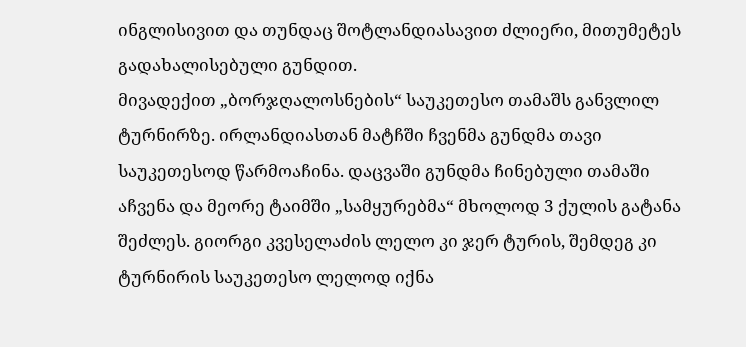ინგლისივით და თუნდაც შოტლანდიასავით ძლიერი, მითუმეტეს გადახალისებული გუნდით.
მივადექით „ბორჯღალოსნების“ საუკეთესო თამაშს განვლილ ტურნირზე. ირლანდიასთან მატჩში ჩვენმა გუნდმა თავი საუკეთესოდ წარმოაჩინა. დაცვაში გუნდმა ჩინებული თამაში აჩვენა და მეორე ტაიმში „სამყურებმა“ მხოლოდ 3 ქულის გატანა შეძლეს. გიორგი კვესელაძის ლელო კი ჯერ ტურის, შემდეგ კი ტურნირის საუკეთესო ლელოდ იქნა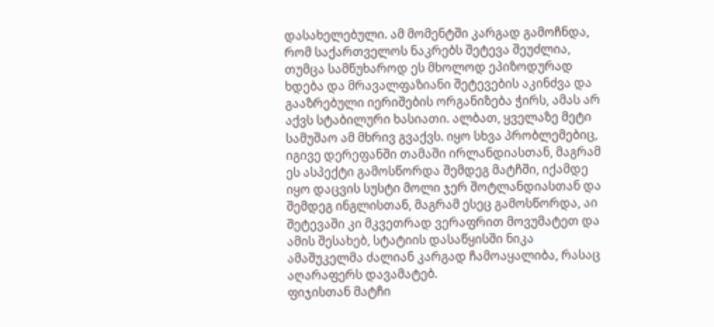დასახელებული. ამ მომენტში კარგად გამოჩნდა, რომ საქართველოს ნაკრებს შეტევა შეუძლია, თუმცა სამწუხაროდ ეს მხოლოდ ეპიზოდურად ხდება და მრავალფაზიანი შეტევების აკინძვა და გააზრებული იერიშების ორგანიზება ჭირს, ამას არ აქვს სტაბილური ხასიათი. ალბათ, ყველაზე მეტი სამუშაო ამ მხრივ გვაქვს. იყო სხვა პრობლემებიც, იგივე დერეფანში თამაში ირლანდიასთან, მაგრამ ეს ასპექტი გამოსწორდა შემდეგ მატჩში, იქამდე იყო დაცვის სუსტი მოლი ჯერ შოტლანდიასთან და შემდეგ ინგლისთან, მაგრამ ესეც გამოსწორდა, აი შეტევაში კი მკვეთრად ვერაფრით მოვუმატეთ და ამის შესახებ, სტატიის დასაწყისში ნიკა ამაშუკელმა ძალიან კარგად ჩამოაყალიბა, რასაც აღარაფერს დავამატებ.
ფიჯისთან მატჩი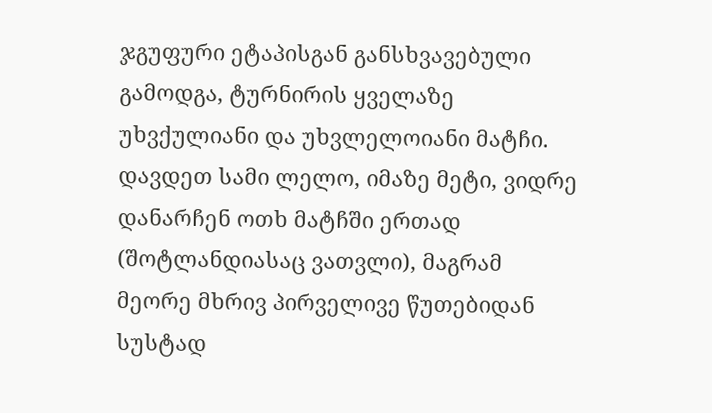ჯგუფური ეტაპისგან განსხვავებული გამოდგა, ტურნირის ყველაზე უხვქულიანი და უხვლელოიანი მატჩი. დავდეთ სამი ლელო, იმაზე მეტი, ვიდრე დანარჩენ ოთხ მატჩში ერთად (შოტლანდიასაც ვათვლი), მაგრამ მეორე მხრივ პირველივე წუთებიდან სუსტად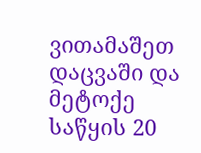ვითამაშეთ დაცვაში და მეტოქე საწყის 20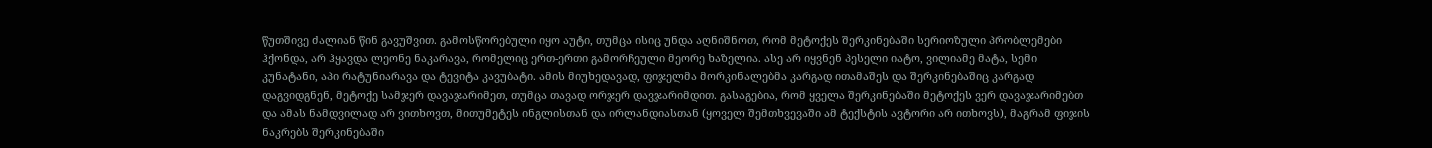წუთშივე ძალიან წინ გავუშვით. გამოსწორებული იყო აუტი, თუმცა ისიც უნდა აღნიშნოთ, რომ მეტოქეს შერკინებაში სერიოზული პრობლემები ჰქონდა, არ ჰყავდა ლეონე ნაკარავა, რომელიც ერთ-ერთი გამორჩეული მეორე ხაზელია. ასე არ იყვნენ პესელი იატო, ვილიამე მატა, სემი კუნატანი, აპი რატუნიარავა და ტევიტა კავუბატი. ამის მიუხედავად, ფიჯელმა მორკინალებმა კარგად ითამაშეს და შერკინებაშიც კარგად დაგვიდგნენ, მეტოქე სამჯერ დავაჯარიმეთ, თუმცა თავად ორჯერ დავჯარიმდით. გასაგებია, რომ ყველა შერკინებაში მეტოქეს ვერ დავაჯარიმებთ და ამას ნამდვილად არ ვითხოვთ, მითუმეტეს ინგლისთან და ირლანდიასთან (ყოველ შემთხვევაში ამ ტექსტის ავტორი არ ითხოვს), მაგრამ ფიჯის ნაკრებს შერკინებაში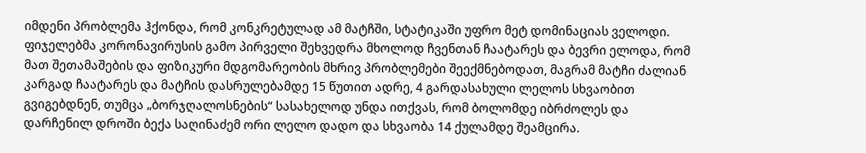იმდენი პრობლემა ჰქონდა, რომ კონკრეტულად ამ მატჩში, სტატიკაში უფრო მეტ დომინაციას ველოდი. ფიჯელებმა კორონავირუსის გამო პირველი შეხვედრა მხოლოდ ჩვენთან ჩაატარეს და ბევრი ელოდა, რომ მათ შეთამაშების და ფიზიკური მდგომარეობის მხრივ პრობლემები შეექმნებოდათ, მაგრამ მატჩი ძალიან კარგად ჩაატარეს და მატჩის დასრულებამდე 15 წუთით ადრე, 4 გარდასახული ლელოს სხვაობით გვიგებდნენ, თუმცა „ბორჯღალოსნების“ სასახელოდ უნდა ითქვას, რომ ბოლომდე იბრძოლეს და დარჩენილ დროში ბექა საღინაძემ ორი ლელო დადო და სხვაობა 14 ქულამდე შეამცირა.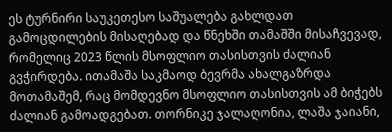ეს ტურნირი საუკეთესო საშუალება გახლდათ გამოცდილების მისაღებად და წნეხში თამაშში მისაჩვევად, რომელიც 2023 წლის მსოფლიო თასისთვის ძალიან გვჭირდება. ითამაშა საკმაოდ ბევრმა ახალგაზრდა მოთამაშემ, რაც მომდევნო მსოფლიო თასისთვის ამ ბიჭებს ძალიან გამოადგებათ. თორნიკე ჯალაღონია, ლაშა ჯაიანი,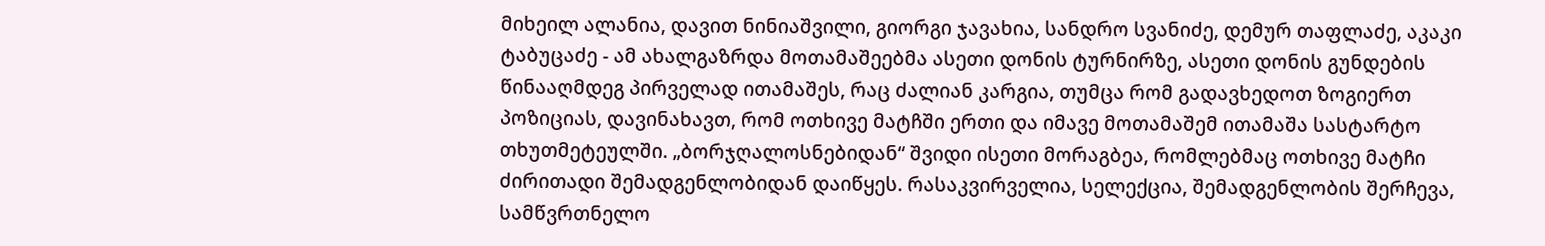მიხეილ ალანია, დავით ნინიაშვილი, გიორგი ჯავახია, სანდრო სვანიძე, დემურ თაფლაძე, აკაკი ტაბუცაძე - ამ ახალგაზრდა მოთამაშეებმა ასეთი დონის ტურნირზე, ასეთი დონის გუნდების წინააღმდეგ პირველად ითამაშეს, რაც ძალიან კარგია, თუმცა რომ გადავხედოთ ზოგიერთ პოზიციას, დავინახავთ, რომ ოთხივე მატჩში ერთი და იმავე მოთამაშემ ითამაშა სასტარტო თხუთმეტეულში. „ბორჯღალოსნებიდან“ შვიდი ისეთი მორაგბეა, რომლებმაც ოთხივე მატჩი ძირითადი შემადგენლობიდან დაიწყეს. რასაკვირველია, სელექცია, შემადგენლობის შერჩევა, სამწვრთნელო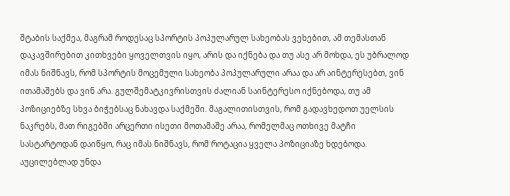შტაბის საქმეა, მაგრამ როდესაც სპორტის პოპულარულ სახეობას ვეხებით, ამ თემასთან დაკავშირებით კითხვები ყოველთვის იყო, არის და იქნება და თუ ასე არ მოხდა, ეს უბრალოდ იმას ნიშნავს, რომ სპორტის მოცემული სახეობა პოპულარული არაა და არ აინტერესებთ, ვინ ითამაშებს და ვინ არა. გულშემატკივრისთვის ძალიან საინტერესო იქნებოდა, თუ ამ პოზიციებზე სხვა ბიჭებსაც ნახავდა საქმეში. მაგალითისთვის, რომ გადავხედოთ უელსის ნაკრებს, მათ რიგებში არცერთი ისეთი მოთამაშე არაა, რომელმაც ოთხივე მატჩი სასტარტოდან დაიწყო, რაც იმას ნიშნავს, რომ როტაცია ყველა პოზიციაზე ხდებოდა.
აუცილებლად უნდა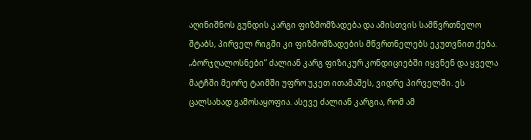აღინიშნოს გუნდის კარგი ფიზმომზადება და ამისთვის სამწვრთნელო შტაბს, პირველ რიგში კი ფიზმომზადების მწვრთნელებს ეკუთვნით ქება. „ბორჯღალოსნები“ ძალიან კარგ ფიზიკურ კონდიციებში იყვნენ და ყველა მატჩში მეორე ტაიმში უფრო უკეთ ითამაშეს, ვიდრე პირველში. ეს ცალსახად გამოსაყოფია. ასევე ძალიან კარგია, რომ ამ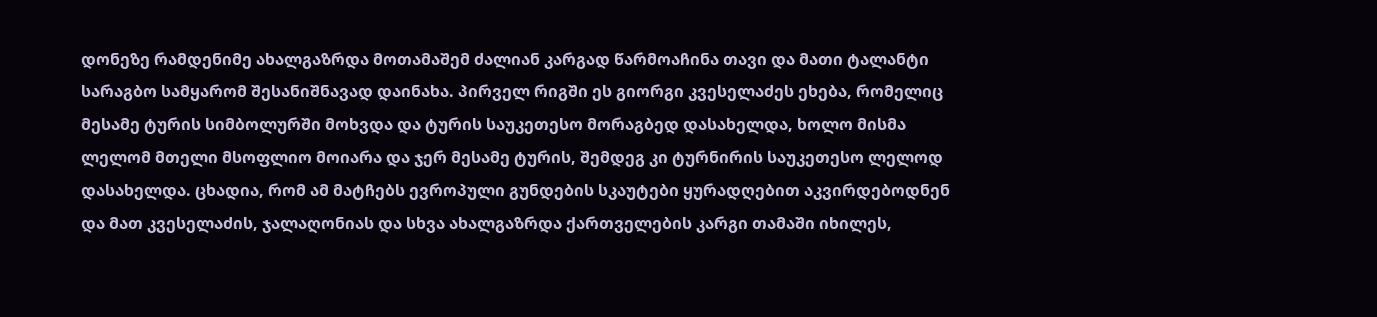დონეზე რამდენიმე ახალგაზრდა მოთამაშემ ძალიან კარგად წარმოაჩინა თავი და მათი ტალანტი სარაგბო სამყარომ შესანიშნავად დაინახა. პირველ რიგში ეს გიორგი კვესელაძეს ეხება, რომელიც მესამე ტურის სიმბოლურში მოხვდა და ტურის საუკეთესო მორაგბედ დასახელდა, ხოლო მისმა ლელომ მთელი მსოფლიო მოიარა და ჯერ მესამე ტურის, შემდეგ კი ტურნირის საუკეთესო ლელოდ დასახელდა. ცხადია, რომ ამ მატჩებს ევროპული გუნდების სკაუტები ყურადღებით აკვირდებოდნენ და მათ კვესელაძის, ჯალაღონიას და სხვა ახალგაზრდა ქართველების კარგი თამაში იხილეს,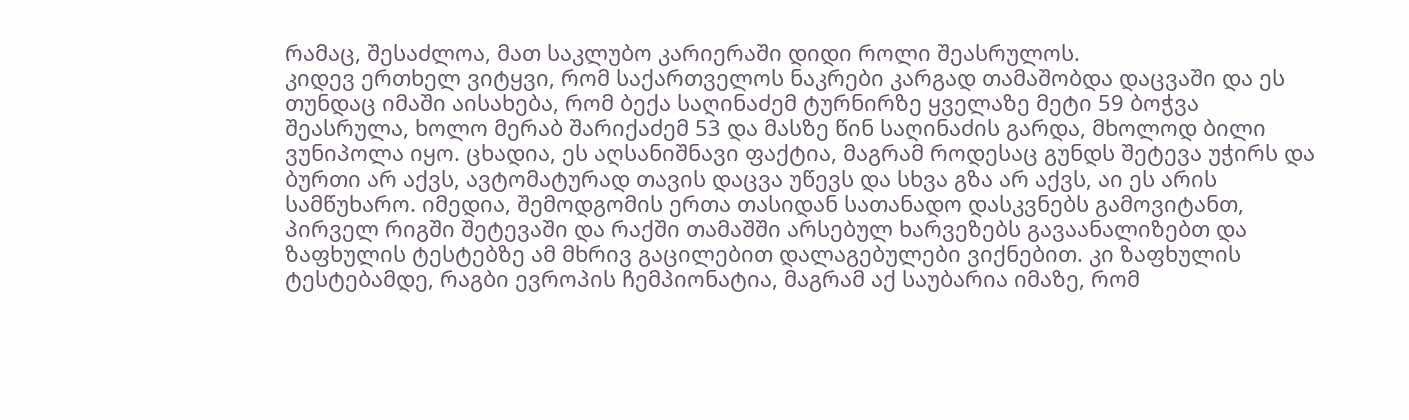რამაც, შესაძლოა, მათ საკლუბო კარიერაში დიდი როლი შეასრულოს.
კიდევ ერთხელ ვიტყვი, რომ საქართველოს ნაკრები კარგად თამაშობდა დაცვაში და ეს თუნდაც იმაში აისახება, რომ ბექა საღინაძემ ტურნირზე ყველაზე მეტი 59 ბოჭვა შეასრულა, ხოლო მერაბ შარიქაძემ 53 და მასზე წინ საღინაძის გარდა, მხოლოდ ბილი ვუნიპოლა იყო. ცხადია, ეს აღსანიშნავი ფაქტია, მაგრამ როდესაც გუნდს შეტევა უჭირს და ბურთი არ აქვს, ავტომატურად თავის დაცვა უწევს და სხვა გზა არ აქვს, აი ეს არის სამწუხარო. იმედია, შემოდგომის ერთა თასიდან სათანადო დასკვნებს გამოვიტანთ, პირველ რიგში შეტევაში და რაქში თამაშში არსებულ ხარვეზებს გავაანალიზებთ და ზაფხულის ტესტებზე ამ მხრივ გაცილებით დალაგებულები ვიქნებით. კი ზაფხულის ტესტებამდე, რაგბი ევროპის ჩემპიონატია, მაგრამ აქ საუბარია იმაზე, რომ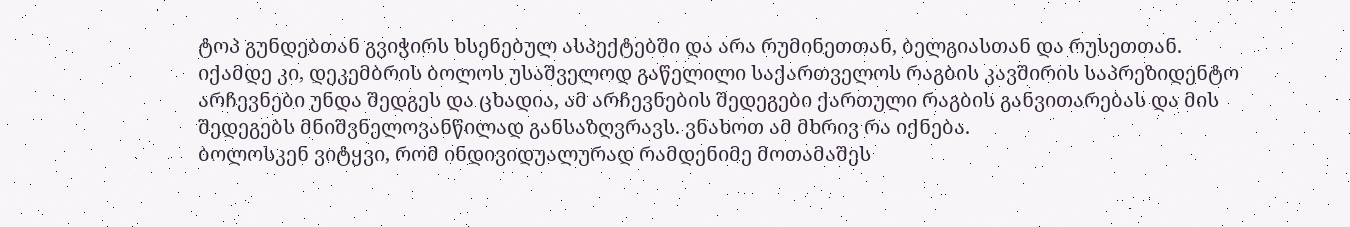ტოპ გუნდებთან გვიჭირს ხსენებულ ასპექტებში და არა რუმინეთთან, ბელგიასთან და რუსეთთან.
იქამდე კი, დეკემბრის ბოლოს უსაშველოდ გაწელილი საქართველოს რაგბის კავშირის საპრეზიდენტო არჩევნები უნდა შედგეს და ცხადია, ამ არჩევნების შედეგები ქართული რაგბის განვითარებას და მის შედეგებს მნიშვნელოვანწილად განსაზღვრავს. ვნახოთ ამ მხრივ რა იქნება.
ბოლოსკენ ვიტყვი, რომ ინდივიდუალურად რამდენიმე მოთამაშეს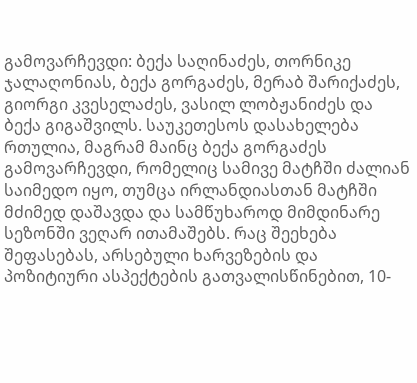გამოვარჩევდი: ბექა საღინაძეს, თორნიკე ჯალაღონიას, ბექა გორგაძეს, მერაბ შარიქაძეს, გიორგი კვესელაძეს, ვასილ ლობჟანიძეს და ბექა გიგაშვილს. საუკეთესოს დასახელება რთულია, მაგრამ მაინც ბექა გორგაძეს გამოვარჩევდი, რომელიც სამივე მატჩში ძალიან საიმედო იყო, თუმცა ირლანდიასთან მატჩში მძიმედ დაშავდა და სამწუხაროდ მიმდინარე სეზონში ვეღარ ითამაშებს. რაც შეეხება შეფასებას, არსებული ხარვეზების და პოზიტიური ასპექტების გათვალისწინებით, 10-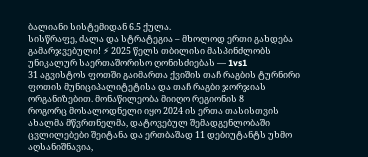ბალიანი სისტემიდან 6.5 ქულა.
სისწრაფე, ძალა და სტრატეგია – მხოლოდ ერთი გახდება გამარჯვებული! ⚡ 2025 წელს თბილისი მასპინძლობს უნიკალურ საერთაშორისო ღონისძიებას — 1vs1
31 აგვისტოს ფოთში გაიმართა ქვიშის თაჩ რაგბის ტურნირი ფოთის მუნიციპალიტეტისა და თაჩ რაგბი ჯორჯიას ორგანიზებით. მონაწილეობა მიიღო რეგიონის 8
როგორც მოსალოდნელი იყო 2024 ის ერთა თასისთვის ახალმა მწვრთნელმა, დატოვებულ შემადგენლობაში ცვლილებები შეიტანა და ერთბაშად 11 დებიუტანტს უხმო
აღსანიშნავია,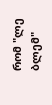რომ "ლე ბლემ"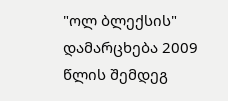"ოლ ბლექსის" დამარცხება 2009 წლის შემდეგ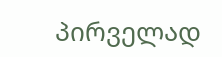პირველად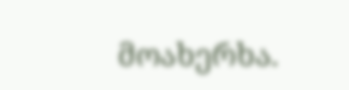მოახერხა.